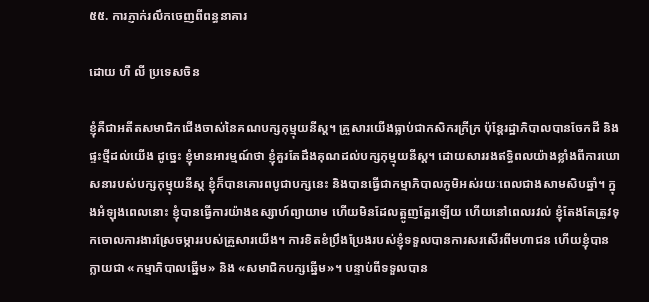៥៥. ការភ្ញាក់រលឹកចេញពីពន្ធនាគារ

ដោយ ហឺ លី ប្រទេសចិន

ខ្ញុំគឺជាអតីតសមាជិកជើងចាស់នៃគណបក្សកុម្មុយនីស្ត។ គ្រួសារយើងធ្លាប់ជាកសិករក្រីក្រ ប៉ុន្តែរដ្ឋាភិបាលបានចែកដី និងផ្ទះថ្មីដល់យើង ដូច្នេះ ខ្ញុំមានអារម្មណ៍ថា ខ្ញុំគួរតែដឹងគុណដល់បក្សកុម្មុយនីស្ត។ ដោយសាររងឥទ្ធិពលយ៉ាងខ្លាំងពីការឃោសនារបស់បក្សកុម្មុយនីស្ត ខ្ញុំក៏បានគោរពបូជាបក្សនេះ និងបានធ្វើជាកម្មាភិបាលភូមិអស់រយៈពេលជាងសាមសិបឆ្នាំ។ ក្នុងអំឡុងពេលនោះ ខ្ញុំបានធ្វើការយ៉ាងឧស្សាហ៍ព្យាយាម ហើយមិនដែលត្អូញត្អែរឡើយ ហើយនៅពេលរវល់ ខ្ញុំតែងតែត្រូវទុកចោលការងារស្រែចម្ការរបស់គ្រួសារយើង។ ការខិតខំប្រឹងប្រែងរបស់ខ្ញុំទទួលបានការសរសើរពីមហាជន ហើយខ្ញុំបានក្លាយជា «កម្មាភិបាលឆ្នើម» និង «សមាជិកបក្សឆ្នើម»។ បន្ទាប់ពីទទួលបាន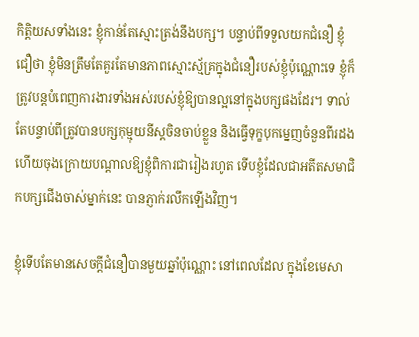កិត្តិយសទាំងនេះ ខ្ញុំកាន់តែស្មោះត្រង់នឹងបក្ស។ បន្ទាប់ពីទទួលយកជំនឿ ខ្ញុំជឿថា ខ្ញុំមិនត្រឹមតែគួរតែមានភាពស្មោះស្ម័គ្រក្នុងជំនឿរបស់ខ្ញុំប៉ុណ្ណោះទេ ខ្ញុំក៏ត្រូវបន្តបំពេញការងារទាំងអស់របស់ខ្ញុំឱ្យបានល្អនៅក្នុងបក្សផងដែរ។ ទាល់តែបន្ទាប់ពីត្រូវបានបក្សកុម្មុយនីស្តចិនចាប់ខ្លួន និងធ្វើទុក្ខបុកម្នេញចំនួនពីរដង ហើយចុងក្រោយបណ្ដាលឱ្យខ្ញុំពិការជារៀងរហូត ទើបខ្ញុំដែលជាអតីតសមាជិកបក្សជើងចាស់ម្នាក់នេះ បានភ្ញាក់រលឹកឡើងវិញ។

ខ្ញុំទើបតែមានសេចក្តីជំនឿបានមួយឆ្នាំប៉ុណ្ណោះ នៅពេលដែល ក្នុងខែមេសា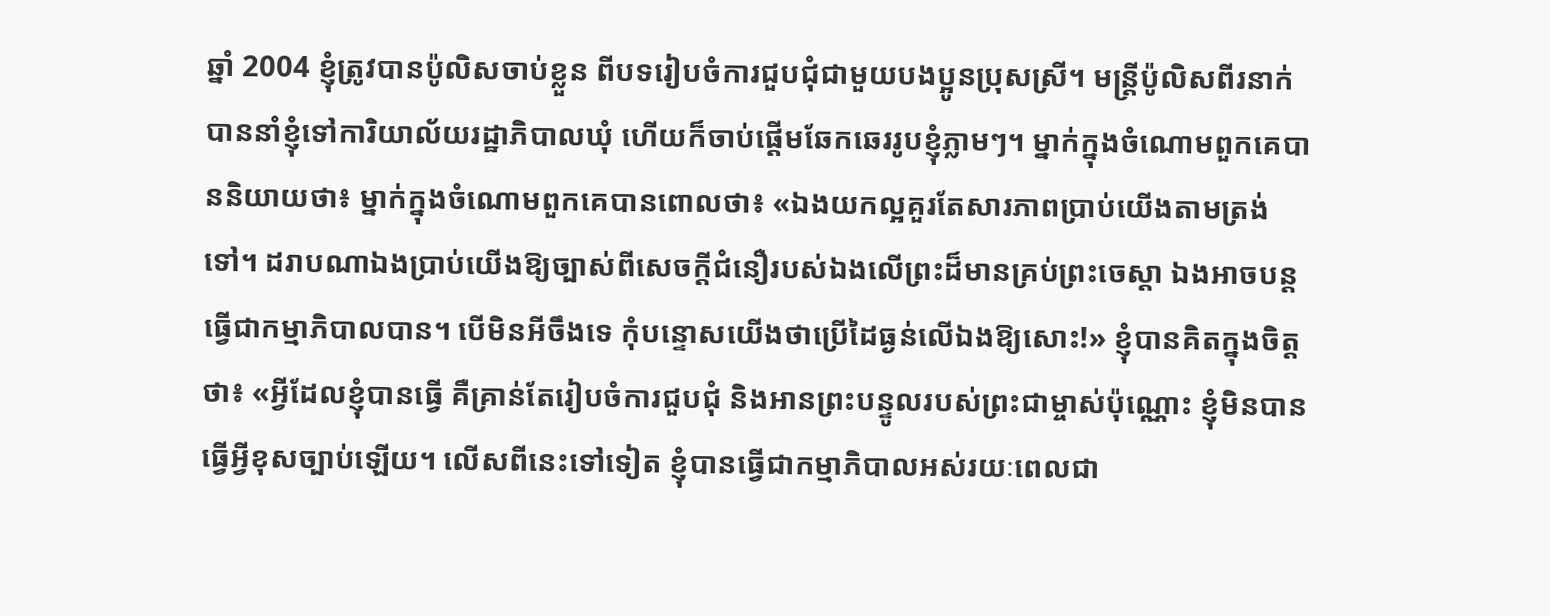ឆ្នាំ 2004 ខ្ញុំត្រូវបានប៉ូលិសចាប់ខ្លួន ពីបទរៀបចំការជួបជុំជាមួយបងប្អូនប្រុសស្រី។ មន្ត្រីប៉ូលិសពីរនាក់បាននាំខ្ញុំទៅការិយាល័យរដ្ឋាភិបាលឃុំ ហើយក៏ចាប់ផ្ដើមឆែកឆេររូបខ្ញុំភ្លាមៗ។ ម្នាក់ក្នុងចំណោមពួកគេបាននិយាយថា៖ ម្នាក់ក្នុងចំណោមពួកគេបានពោលថា៖ «ឯងយកល្អគួរតែសារភាពប្រាប់យើងតាមត្រង់ទៅ។ ដរាបណាឯងប្រាប់យើងឱ្យច្បាស់ពីសេចក្តីជំនឿរបស់ឯងលើព្រះដ៏មានគ្រប់ព្រះចេស្ដា ឯងអាចបន្តធ្វើជាកម្មាភិបាលបាន។ បើមិនអីចឹងទេ កុំបន្ទោសយើងថាប្រើដៃធ្ងន់លើឯងឱ្យសោះ!» ខ្ញុំបានគិតក្នុងចិត្តថា៖ «អ្វីដែលខ្ញុំបានធ្វើ គឺគ្រាន់តែរៀបចំការជួបជុំ និងអានព្រះបន្ទូលរបស់ព្រះជាម្ចាស់ប៉ុណ្ណោះ ខ្ញុំមិនបានធ្វើអ្វីខុសច្បាប់ឡើយ។ លើសពីនេះទៅទៀត ខ្ញុំបានធ្វើជាកម្មាភិបាលអស់រយៈពេលជា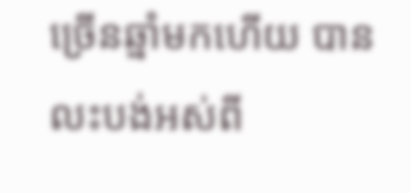ច្រើនឆ្នាំមកហើយ បានលះបង់អស់ពី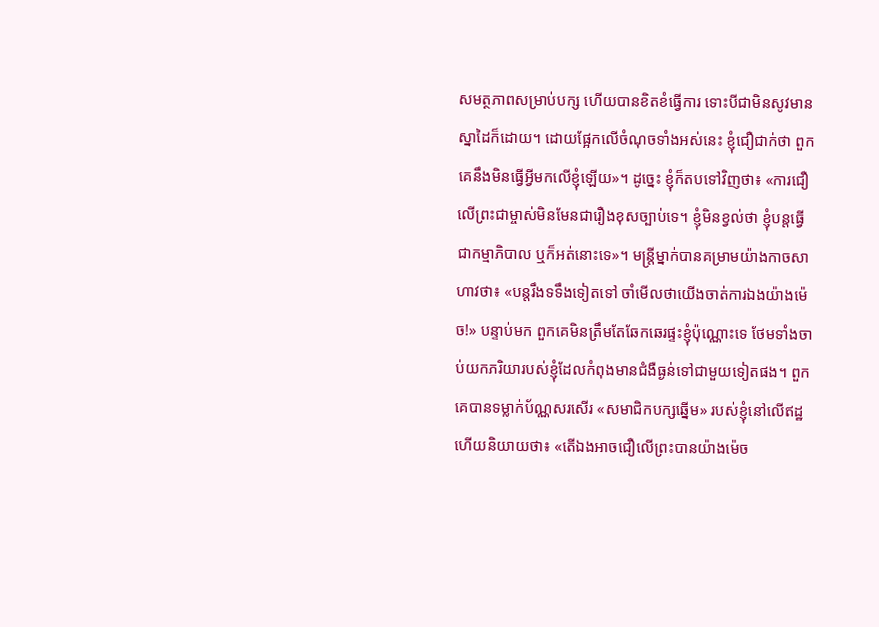សមត្ថភាពសម្រាប់បក្ស ហើយបានខិតខំធ្វើការ ទោះបីជាមិនសូវមានស្នាដៃក៏ដោយ។ ដោយផ្អែកលើចំណុចទាំងអស់នេះ ខ្ញុំជឿជាក់ថា ពួកគេនឹងមិនធ្វើអ្វីមកលើខ្ញុំឡើយ»។ ដូច្នេះ ខ្ញុំក៏តបទៅវិញថា៖ «ការជឿលើព្រះជាម្ចាស់មិនមែនជារឿងខុសច្បាប់ទេ។ ខ្ញុំមិនខ្វល់ថា ខ្ញុំបន្តធ្វើជាកម្មាភិបាល ឬក៏អត់នោះទេ»។ មន្ត្រីម្នាក់បានគម្រាមយ៉ាងកាចសាហាវថា៖ «បន្តរឹងទទឹងទៀតទៅ ចាំមើលថាយើងចាត់ការឯងយ៉ាងម៉េច!» បន្ទាប់មក ពួកគេមិនត្រឹមតែឆែកឆេរផ្ទះខ្ញុំប៉ុណ្ណោះទេ ថែមទាំងចាប់យកភរិយារបស់ខ្ញុំដែលកំពុងមានជំងឺធ្ងន់ទៅជាមួយទៀតផង។ ពួកគេបានទម្លាក់ប័ណ្ណសរសើរ «សមាជិកបក្សឆ្នើម» របស់ខ្ញុំនៅលើឥដ្ឋ ហើយនិយាយថា៖ «តើឯងអាចជឿលើព្រះបានយ៉ាងម៉េច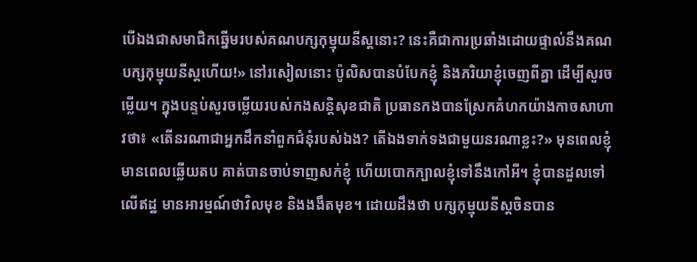បើឯងជាសមាជិកឆ្នើមរបស់គណបក្សកុម្មុយនីស្តនោះ? នេះគឺជាការប្រឆាំងដោយផ្ទាល់នឹងគណបក្សកុម្មុយនីស្តហើយ!» នៅរសៀលនោះ ប៉ូលិសបានបំបែកខ្ញុំ និងភរិយាខ្ញុំចេញពីគ្នា ដើម្បីសួរចម្លើយ។ ក្នុងបន្ទប់សួរចម្លើយរបស់កងសន្តិសុខជាតិ ប្រធានកងបានស្រែកគំហកយ៉ាងកាចសាហាវថា៖ «តើនរណាជាអ្នកដឹកនាំពួកជំនុំរបស់ឯង? តើឯងទាក់ទងជាមួយនរណាខ្លះ?» មុនពេលខ្ញុំមានពេលឆ្លើយតប គាត់បានចាប់ទាញសក់ខ្ញុំ ហើយបោកក្បាលខ្ញុំទៅនឹងកៅអី។ ខ្ញុំបានដួលទៅលើឥដ្ឋ មានអារម្មណ៍ថាវិលមុខ និងងងឹតមុខ។ ដោយដឹងថា បក្សកុម្មុយនីស្តចិនបាន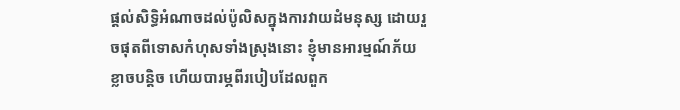ផ្ដល់សិទ្ធិអំណាចដល់ប៉ូលិសក្នុងការវាយដំមនុស្ស ដោយរួចផុតពីទោសកំហុសទាំងស្រុងនោះ ខ្ញុំមានអារម្មណ៍ភ័យខ្លាចបន្តិច ហើយបារម្ភពីរបៀបដែលពួក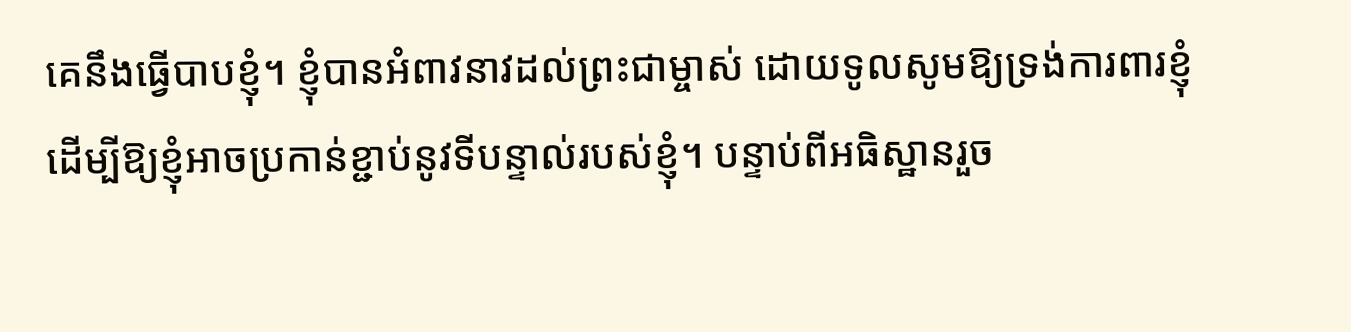គេនឹងធ្វើបាបខ្ញុំ។ ខ្ញុំបានអំពាវនាវដល់ព្រះជាម្ចាស់ ដោយទូលសូមឱ្យទ្រង់ការពារខ្ញុំ ដើម្បីឱ្យខ្ញុំអាចប្រកាន់ខ្ជាប់នូវទីបន្ទាល់របស់ខ្ញុំ។ បន្ទាប់ពីអធិស្ឋានរួច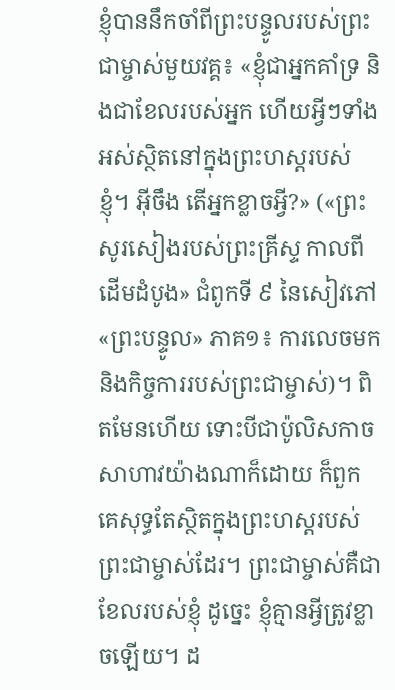ខ្ញុំបាននឹកចាំពីព្រះបន្ទូលរបស់ព្រះជាម្ចាស់មួយវគ្គ៖ «ខ្ញុំជាអ្នកគាំទ្រ និងជាខែលរបស់អ្នក ហើយអ្វីៗទាំងអស់ស្ថិតនៅក្នុងព្រះហស្ដរបស់ខ្ញុំ។ អ៊ីចឹង តើអ្នកខ្លាចអ្វី?» («ព្រះសូរសៀងរបស់ព្រះគ្រីស្ទ កាលពីដើមដំបូង» ជំពូកទី ៩ នៃសៀវភៅ «ព្រះបន្ទូល» ភាគ១៖ ការលេចមក និងកិច្ចការរបស់ព្រះជាម្ចាស់)។ ពិតមែនហើយ ទោះបីជាប៉ូលិសកាចសាហាវយ៉ាងណាក៏ដោយ ក៏ពួកគេសុទ្ធតែស្ថិតក្នុងព្រះហស្តរបស់ព្រះជាម្ចាស់ដែរ។ ព្រះជាម្ចាស់គឺជាខែលរបស់ខ្ញុំ ដូច្នេះ ខ្ញុំគ្មានអ្វីត្រូវខ្លាចឡើយ។ ដ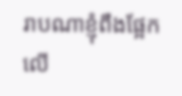រាបណាខ្ញុំពឹងផ្អែកលើ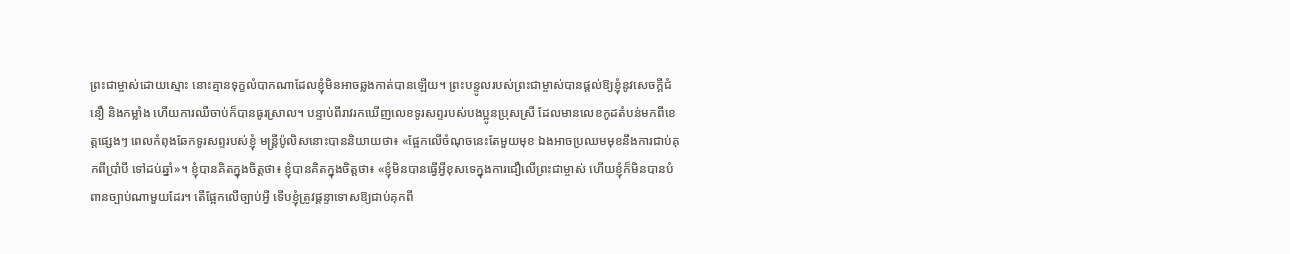ព្រះជាម្ចាស់ដោយស្មោះ នោះគ្មានទុក្ខលំបាកណាដែលខ្ញុំមិនអាចឆ្លងកាត់បានឡើយ។ ព្រះបន្ទូលរបស់ព្រះជាម្ចាស់បានផ្ដល់ឱ្យខ្ញុំនូវសេចក្ដីជំនឿ និងកម្លាំង ហើយការឈឺចាប់ក៏បានធូរស្រាល។ បន្ទាប់ពីរាវរកឃើញលេខទូរសព្ទរបស់បងប្អូនប្រុសស្រី ដែលមានលេខកូដតំបន់មកពីខេត្តផ្សេងៗ ពេលកំពុងឆែកទូរសព្ទរបស់ខ្ញុំ មន្ត្រីប៉ូលិសនោះបាននិយាយថា៖ «ផ្អែកលើចំណុចនេះតែមួយមុខ ឯងអាចប្រឈមមុខនឹងការជាប់គុកពីប្រាំបី ទៅដប់ឆ្នាំ»។ ខ្ញុំបានគិតក្នុងចិត្តថា៖ ខ្ញុំបានគិតក្នុងចិត្តថា៖ «ខ្ញុំមិនបានធ្វើអ្វីខុសទេក្នុងការជឿលើព្រះជាម្ចាស់ ហើយខ្ញុំក៏មិនបានបំពានច្បាប់ណាមួយដែរ។ តើផ្អែកលើច្បាប់អ្វី ទើបខ្ញុំត្រូវផ្ដន្ទាទោសឱ្យជាប់គុកពី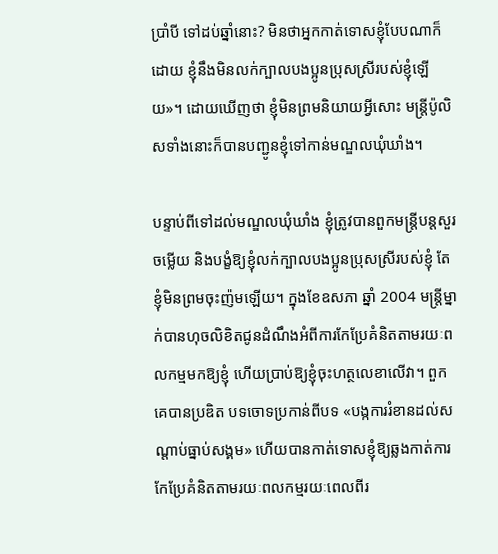ប្រាំបី ទៅដប់ឆ្នាំនោះ? មិនថាអ្នកកាត់ទោសខ្ញុំបែបណាក៏ដោយ ខ្ញុំនឹងមិនលក់ក្បាលបងប្អូនប្រុសស្រីរបស់ខ្ញុំឡើយ»។ ដោយឃើញថា ខ្ញុំមិនព្រមនិយាយអ្វីសោះ មន្ត្រីប៉ូលិសទាំងនោះក៏បានបញ្ជូនខ្ញុំទៅកាន់មណ្ឌលឃុំឃាំង។

បន្ទាប់ពីទៅដល់មណ្ឌលឃុំឃាំង ខ្ញុំត្រូវបានពួកមន្ត្រីបន្តសួរចម្លើយ និងបង្ខំឱ្យខ្ញុំលក់ក្បាលបងប្អូនប្រុសស្រីរបស់ខ្ញុំ តែខ្ញុំមិនព្រមចុះញ៉មឡើយ។ ក្នុងខែឧសភា ឆ្នាំ 2004 មន្ត្រីម្នាក់បានហុចលិខិតជូនដំណឹងអំពីការកែប្រែគំនិតតាមរយៈពលកម្មមកឱ្យខ្ញុំ ហើយប្រាប់ឱ្យខ្ញុំចុះហត្ថលេខាលើវា។ ពួកគេបានប្រឌិត បទចោទប្រកាន់ពីបទ «បង្កការរំខានដល់សណ្តាប់ធ្នាប់សង្គម» ហើយបានកាត់ទោសខ្ញុំឱ្យឆ្លងកាត់ការកែប្រែគំនិតតាមរយៈពលកម្មរយៈពេលពីរ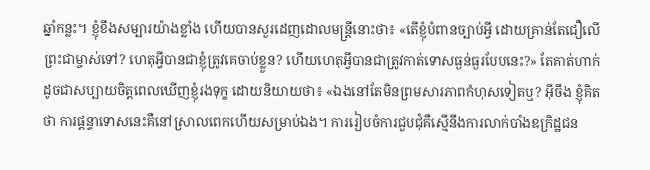ឆ្នាំកន្លះ។ ខ្ញុំខឹងសម្បារយ៉ាងខ្លាំង ហើយបានសួរដេញដោលមន្ត្រីនោះថា៖ «តើខ្ញុំបំពានច្បាប់អ្វី ដោយគ្រាន់តែជឿលើព្រះជាម្ចាស់ទៅ? ហេតុអ្វីបានជាខ្ញុំត្រូវគេចាប់ខ្លួន? ហើយហេតុអ្វីបានជាត្រូវកាត់ទោសធ្ងន់ធ្ងរបែបនេះ?» តែគាត់ហាក់ដូចជាសប្បាយចិត្តពេលឃើញខ្ញុំរងទុក្ខ ដោយនិយាយថា៖ «ឯងនៅតែមិនព្រមសារភាពកំហុសទៀតឬ? អ៊ីចឹង ខ្ញុំគិតថា ការផ្ដន្ទាទោសនេះគឺនៅស្រាលពេកហើយសម្រាប់ឯង។ ការរៀបចំការជួបជុំគឺស្មើនឹងការលាក់បាំងឧក្រិដ្ឋជន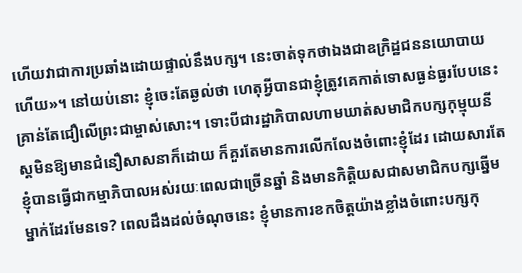ហើយវាជាការប្រឆាំងដោយផ្ទាល់នឹងបក្ស។ នេះចាត់ទុកថាឯងជាឧក្រិដ្ឋជននយោបាយហើយ»។ នៅយប់នោះ ខ្ញុំចេះតែឆ្ងល់ថា ហេតុអ្វីបានជាខ្ញុំត្រូវគេកាត់ទោសធ្ងន់ធ្ងរបែបនេះ គ្រាន់តែជឿលើព្រះជាម្ចាស់សោះ។ ទោះបីជារដ្ឋាភិបាលហាមឃាត់សមាជិកបក្សកុម្មុយនីស្តមិនឱ្យមានជំនឿសាសនាក៏ដោយ ក៏គួរតែមានការលើកលែងចំពោះខ្ញុំដែរ ដោយសារតែខ្ញុំបានធ្វើជាកម្មាភិបាលអស់រយៈពេលជាច្រើនឆ្នាំ និងមានកិត្តិយសជាសមាជិកបក្សឆ្នើមម្នាក់ដែរមែនទេ? ពេលដឹងដល់ចំណុចនេះ ខ្ញុំមានការខកចិត្តយ៉ាងខ្លាំងចំពោះបក្សកុ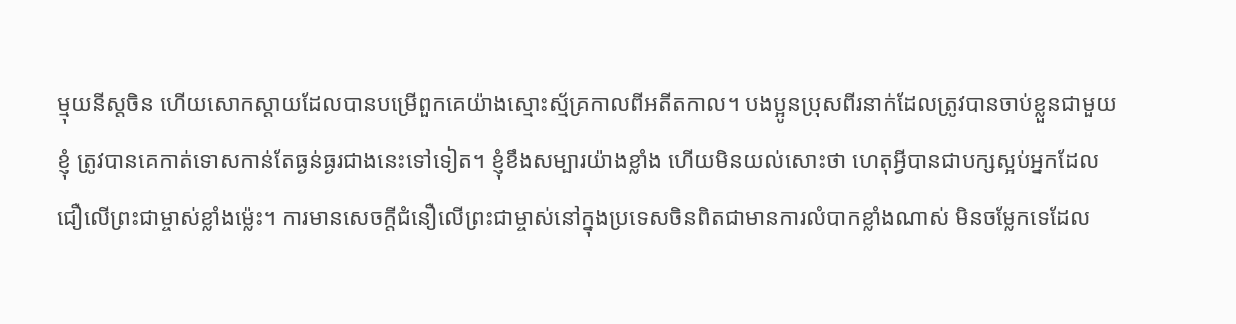ម្មុយនីស្តចិន ហើយសោកស្ដាយដែលបានបម្រើពួកគេយ៉ាងស្មោះស្ម័គ្រកាលពីអតីតកាល។ បងប្អូនប្រុសពីរនាក់ដែលត្រូវបានចាប់ខ្លួនជាមួយខ្ញុំ ត្រូវបានគេកាត់ទោសកាន់តែធ្ងន់ធ្ងរជាងនេះទៅទៀត។ ខ្ញុំខឹងសម្បារយ៉ាងខ្លាំង ហើយមិនយល់សោះថា ហេតុអ្វីបានជាបក្សស្អប់អ្នកដែលជឿលើព្រះជាម្ចាស់ខ្លាំងម៉្លេះ។ ការមានសេចក្តីជំនឿលើព្រះជាម្ចាស់នៅក្នុងប្រទេសចិនពិតជាមានការលំបាកខ្លាំងណាស់ មិនចម្លែកទេដែល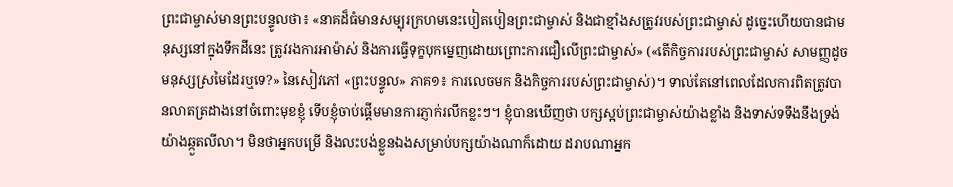ព្រះជាម្ចាស់មានព្រះបន្ទូលថា៖ «នាគដ៏ធំមានសម្បុរក្រហមនេះបៀតបៀនព្រះជាម្ចាស់ និងជាខ្មាំងសត្រូវរបស់ព្រះជាម្ចាស់ ដូច្នេះហើយបានជាមនុស្សនៅក្នុងទឹកដីនេះ ត្រូវរងការអាម៉ាស់ និងការធ្វើទុក្ខបុកម្នេញដោយព្រោះការជឿលើព្រះជាម្ចាស់» («តើកិច្ចការរបស់ព្រះជាម្ចាស់ សាមញ្ញដូចមនុស្សស្រមៃដែរឬទេ?» នៃសៀវភៅ «ព្រះបន្ទូល» ភាគ១៖ ការលេចមក និងកិច្ចការរបស់ព្រះជាម្ចាស់)។ ទាល់តែនៅពេលដែលការពិតត្រូវបានលាតត្រដាងនៅចំពោះមុខខ្ញុំ ទើបខ្ញុំចាប់ផ្ដើមមានការភ្ញាក់រលឹកខ្លះៗ។ ខ្ញុំបានឃើញថា បក្សស្អប់ព្រះជាម្ចាស់យ៉ាងខ្លាំង និងទាស់ទទឹងនឹងទ្រង់យ៉ាងឆ្កួតលីលា។ មិនថាអ្នកបម្រើ និងលះបង់ខ្លួនឯងសម្រាប់បក្សយ៉ាងណាក៏ដោយ ដរាបណាអ្នក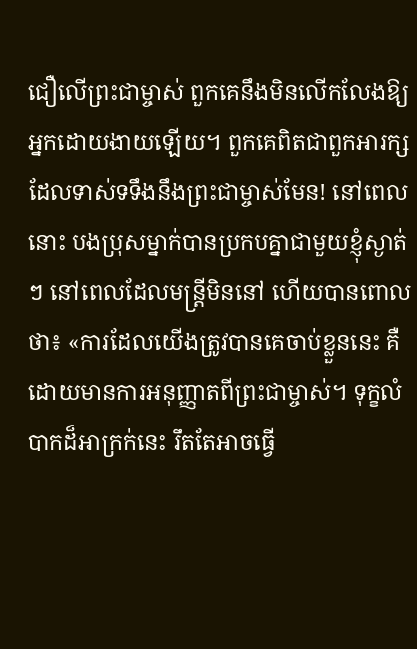ជឿលើព្រះជាម្ចាស់ ពួកគេនឹងមិនលើកលែងឱ្យអ្នកដោយងាយឡើយ។ ពួកគេពិតជាពួកអារក្សដែលទាស់ទទឹងនឹងព្រះជាម្ចាស់មែន! នៅពេលនោះ បងប្រុសម្នាក់បានប្រកបគ្នាជាមួយខ្ញុំស្ងាត់ៗ នៅពេលដែលមន្ត្រីមិននៅ ហើយបានពោលថា៖ «ការដែលយើងត្រូវបានគេចាប់ខ្លួននេះ គឺដោយមានការអនុញ្ញាតពីព្រះជាម្ចាស់។ ទុក្ខលំបាកដ៏អាក្រក់នេះ រឹតតែអាចធ្វើ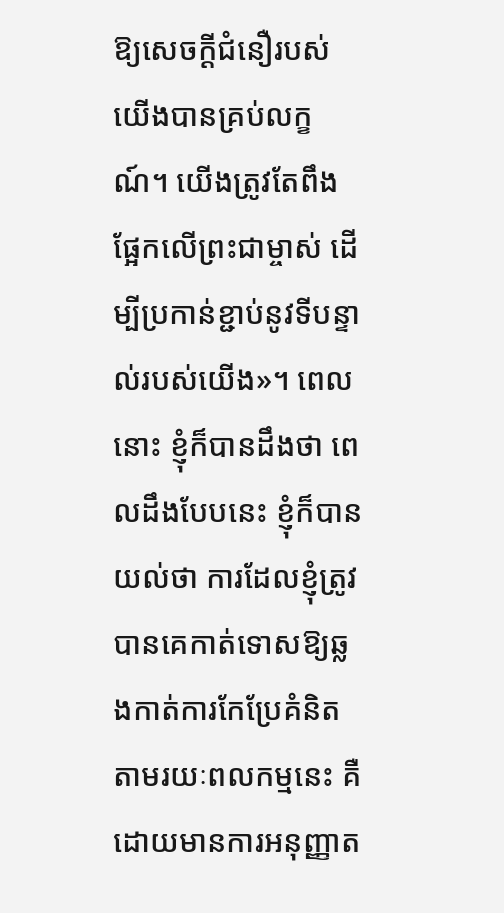ឱ្យសេចក្ដីជំនឿរបស់យើងបានគ្រប់លក្ខណ៍។ យើងត្រូវតែពឹងផ្អែកលើព្រះជាម្ចាស់ ដើម្បីប្រកាន់ខ្ជាប់នូវទីបន្ទាល់របស់យើង»។ ពេលនោះ ខ្ញុំក៏បានដឹងថា ពេលដឹងបែបនេះ ខ្ញុំក៏បានយល់ថា ការដែលខ្ញុំត្រូវបានគេកាត់ទោសឱ្យឆ្លងកាត់ការកែប្រែគំនិតតាមរយៈពលកម្មនេះ គឺដោយមានការអនុញ្ញាត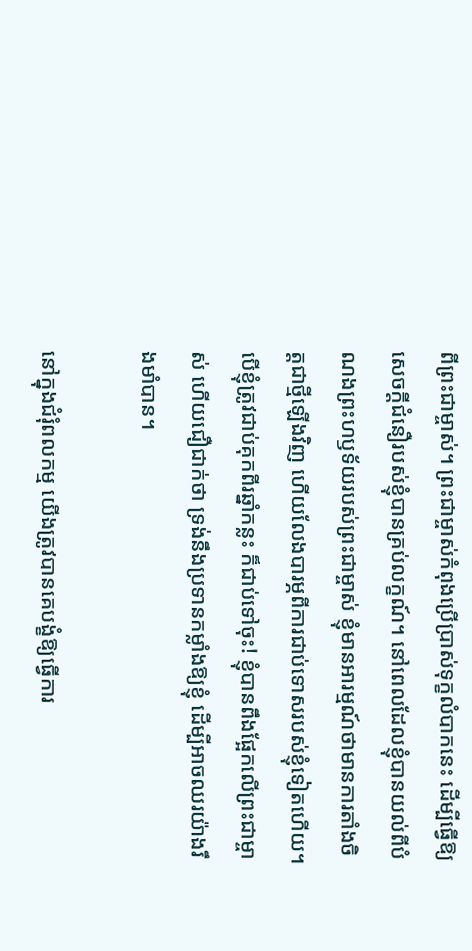ពីព្រះជាម្ចាស់។ ព្រះជាម្ចាស់កំពុងប្រើប្រាស់ទុក្ខលំបាកនេះ ដើម្បីធ្វើឱ្យសេចក្ដីជំនឿរបស់ខ្ញុំបានគ្រប់លក្ខណ៍។ នៅពេលដែលខ្ញុំបានយល់ពីបំណងព្រះហឫទ័យរបស់ព្រះជាម្ចាស់ ខ្ញុំមានអារម្មណ៍ថាមានការតាំងចិត្តជាថ្មីឡើងវិញ ហើយលែងបារម្ភពីការជាប់ទោសរបស់ខ្ញុំទៀតហើយ។ បើខ្ញុំត្រូវជាប់គុកពីរឆ្នាំកន្លះ ក៏ជាប់ទៅចុះ! ខ្ញុំបានពឹងផ្អែកលើព្រះជាម្ចាស់ ហើយជឿជាក់ថា ទ្រង់នឹងប្រទានកម្លាំងឱ្យខ្ញុំ ដើម្បីអាចឈរយ៉ាងរឹងមាំបាន។

នៅក្នុងជំរុំពលកម្ម យើងត្រូវបានគេបង្ខំឱ្យធ្វើការ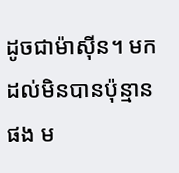ដូចជាម៉ាស៊ីន។ មកដល់មិនបានប៉ុន្មានផង ម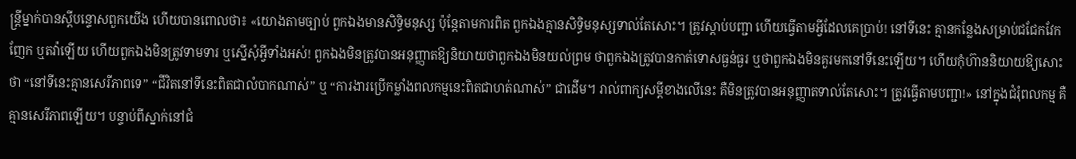ន្ត្រីម្នាក់បានស្ដីបន្ទោសពួកយើង ហើយបានពោលថា៖ «យោងតាមច្បាប់ ពួកឯងមានសិទ្ធិមនុស្ស ប៉ុន្តែតាមការពិត ពួកឯងគ្មានសិទ្ធិមនុស្សទាល់តែសោះ។ ត្រូវស្ដាប់បញ្ជា ហើយធ្វើតាមអ្វីដែលគេប្រាប់! នៅទីនេះ គ្មានកន្លែងសម្រាប់ជជែកវែកញែក ឬតវ៉ាឡើយ ហើយពួកឯងមិនត្រូវទាមទារ ឬស្នើសុំអ្វីទាំងអស់! ពួកឯងមិនត្រូវបានអនុញ្ញាតឱ្យនិយាយថាពួកឯងមិនយល់ព្រម ថាពួកឯងត្រូវបានកាត់ទោសធ្ងន់ធ្ងរ ឬថាពួកឯងមិនគួរមកនៅទីនេះឡើយ។ ហើយកុំហ៊ាននិយាយឱ្យសោះថា “នៅទីនេះគ្មានសេរីភាពទេ” “ជីវិតនៅទីនេះពិតជាលំបាកណាស់” ឬ “ការងារប្រើកម្លាំងពលកម្មនេះពិតជាហត់ណាស់” ជាដើម។ រាល់ពាក្យសម្ដីខាងលើនេះ គឺមិនត្រូវបានអនុញ្ញាតទាល់តែសោះ។ ត្រូវធ្វើតាមបញ្ជា!» នៅក្នុងជំរុំពលកម្ម គឺគ្មានសេរីភាពឡើយ។ បន្ទាប់ពីស្នាក់នៅជំ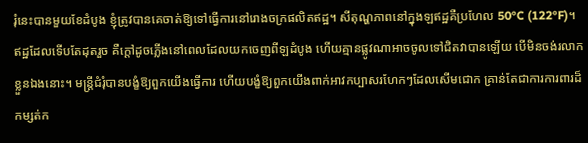រុំនេះបានមួយខែដំបូង ខ្ញុំត្រូវបានគេចាត់ឱ្យទៅធ្វើការនៅរោងចក្រផលិតឥដ្ឋ។ សីតុណ្ហភាពនៅក្នុងឡឥដ្ឋគឺប្រហែល 50°C (122°F)។ ឥដ្ឋដែលទើបតែដុតរួច គឺក្ដៅដូចភ្លើងនៅពេលដែលយកចេញពីឡដំបូង ហើយគ្មានផ្លូវណាអាចចូលទៅជិតវាបានឡើយ បើមិនចង់រលាកខ្លួនឯងនោះ។ មន្ត្រីជំរុំបានបង្ខំឱ្យពួកយើងធ្វើការ ហើយបង្ខំឱ្យពួកយើងពាក់អាវកប្បាសរហែកៗដែលសើមជោក គ្រាន់តែជាការការពារដ៏កម្សត់ក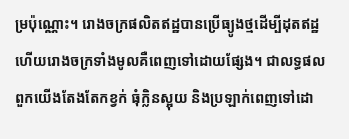ម្រប៉ុណ្ណោះ។ រោងចក្រផលិតឥដ្ឋបានប្រើធ្យូងថ្មដើម្បីដុតឥដ្ឋ ហើយរោងចក្រទាំងមូលគឺពេញទៅដោយផ្សែង។ ជាលទ្ធផល ពួកយើងតែងតែកខ្វក់ ធុំក្លិនស្អុយ និងប្រឡាក់ពេញទៅដោ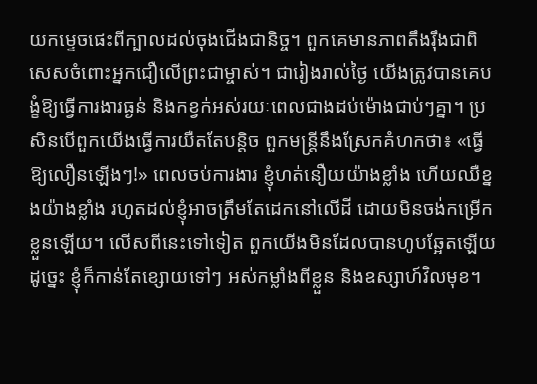យកម្ទេចផេះពីក្បាលដល់ចុងជើងជានិច្ច។ ពួកគេមានភាពតឹងរ៉ឹងជាពិសេសចំពោះអ្នកជឿលើព្រះជាម្ចាស់។ ជារៀងរាល់ថ្ងៃ យើងត្រូវបានគេបង្ខំឱ្យធ្វើការងារធ្ងន់ និងកខ្វក់អស់រយៈពេលជាងដប់ម៉ោងជាប់ៗគ្នា។ ប្រសិនបើពួកយើងធ្វើការយឺតតែបន្តិច ពួកមន្ត្រីនឹងស្រែកគំហកថា៖ «ធ្វើឱ្យលឿនឡើងៗ!» ពេលចប់ការងារ ខ្ញុំហត់នឿយយ៉ាងខ្លាំង ហើយឈឺខ្នងយ៉ាងខ្លាំង រហូតដល់ខ្ញុំអាចត្រឹមតែដេកនៅលើដី ដោយមិនចង់កម្រើកខ្លួនឡើយ។ លើសពីនេះទៅទៀត ពួកយើងមិនដែលបានហូបឆ្អែតឡើយ ដូច្នេះ ខ្ញុំក៏កាន់តែខ្សោយទៅៗ អស់កម្លាំងពីខ្លួន និងឧស្សាហ៍វិលមុខ។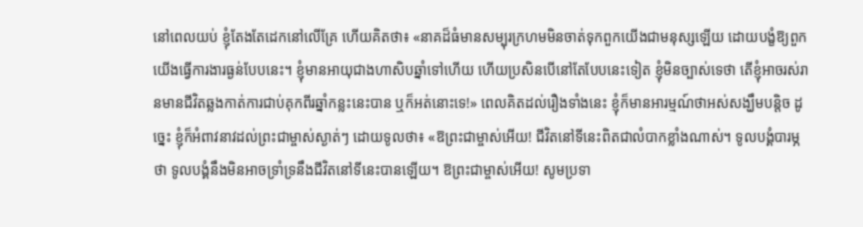នៅពេលយប់ ខ្ញុំតែងតែដេកនៅលើគ្រែ ហើយគិតថា៖ «នាគដ៏ធំមានសម្បុរក្រហមមិនចាត់ទុកពួកយើងជាមនុស្សឡើយ ដោយបង្ខំឱ្យពួកយើងធ្វើការងារធ្ងន់បែបនេះ។ ខ្ញុំមានអាយុជាងហាសិបឆ្នាំទៅហើយ ហើយប្រសិនបើនៅតែបែបនេះទៀត ខ្ញុំមិនច្បាស់ទេថា តើខ្ញុំអាចរស់រានមានជីវិតឆ្លងកាត់ការជាប់គុកពីរឆ្នាំកន្លះនេះបាន ឬក៏អត់នោះទេ!» ពេលគិតដល់រឿងទាំងនេះ ខ្ញុំក៏មានអារម្មណ៍ថាអស់សង្ឃឹមបន្តិច ដូច្នេះ ខ្ញុំក៏អំពាវនាវដល់ព្រះជាម្ចាស់ស្ងាត់ៗ ដោយទូលថា៖ «ឱព្រះជាម្ចាស់អើយ! ជីវិតនៅទីនេះពិតជាលំបាកខ្លាំងណាស់។ ទូលបង្គំបារម្ភថា ទូលបង្គំនឹងមិនអាចទ្រាំទ្រនឹងជីវិតនៅទីនេះបានឡើយ។ ឱព្រះជាម្ចាស់អើយ! សូមប្រទា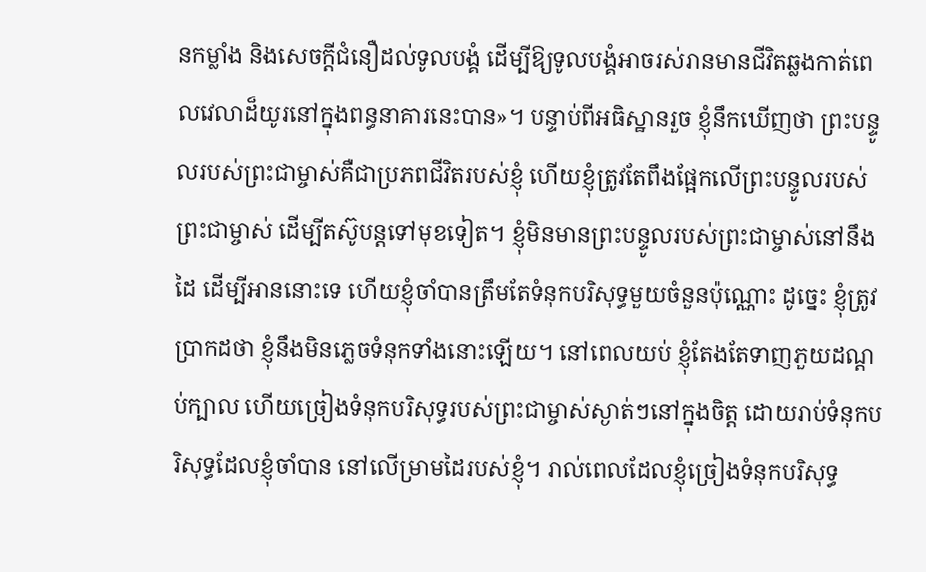នកម្លាំង និងសេចក្ដីជំនឿដល់ទូលបង្គំ ដើម្បីឱ្យទូលបង្គំអាចរស់រានមានជីវិតឆ្លងកាត់ពេលវេលាដ៏យូរនៅក្នុងពន្ធនាគារនេះបាន»។ បន្ទាប់ពីអធិស្ឋានរួច ខ្ញុំនឹកឃើញថា ព្រះបន្ទូលរបស់ព្រះជាម្ចាស់គឺជាប្រភពជីវិតរបស់ខ្ញុំ ហើយខ្ញុំត្រូវតែពឹងផ្អែកលើព្រះបន្ទូលរបស់ព្រះជាម្ចាស់ ដើម្បីតស៊ូបន្តទៅមុខទៀត។ ខ្ញុំមិនមានព្រះបន្ទូលរបស់ព្រះជាម្ចាស់នៅនឹងដៃ ដើម្បីអាននោះទេ ហើយខ្ញុំចាំបានត្រឹមតែទំនុកបរិសុទ្ធមួយចំនួនប៉ុណ្ណោះ ដូច្នេះ ខ្ញុំត្រូវប្រាកដថា ខ្ញុំនឹងមិនភ្លេចទំនុកទាំងនោះឡើយ។ នៅពេលយប់ ខ្ញុំតែងតែទាញភួយដណ្ដប់ក្បាល ហើយច្រៀងទំនុកបរិសុទ្ធរបស់ព្រះជាម្ចាស់ស្ងាត់ៗនៅក្នុងចិត្ត ដោយរាប់ទំនុកបរិសុទ្ធដែលខ្ញុំចាំបាន នៅលើម្រាមដៃរបស់ខ្ញុំ។ រាល់ពេលដែលខ្ញុំច្រៀងទំនុកបរិសុទ្ធ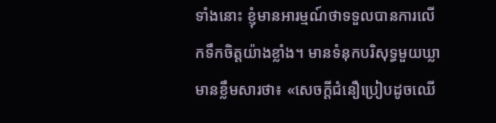ទាំងនោះ ខ្ញុំមានអារម្មណ៍ថាទទួលបានការលើកទឹកចិត្តយ៉ាងខ្លាំង។ មានទំនុកបរិសុទ្ធមួយឃ្លាមានខ្លឹមសារថា៖ «សេចក្ដីជំនឿប្រៀបដូចឈើ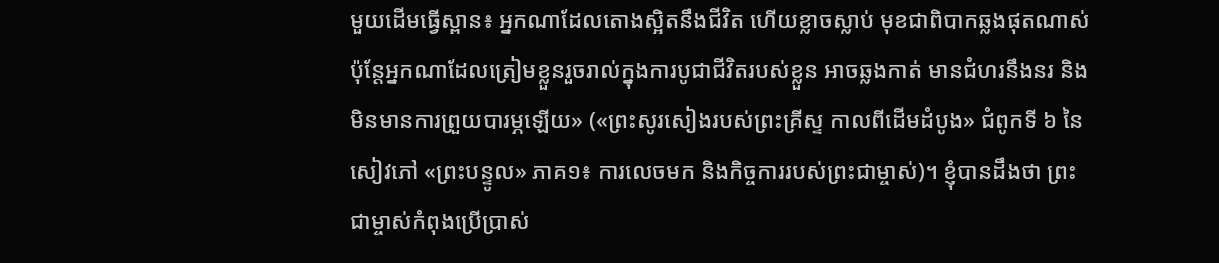មួយដើមធ្វើស្ពាន៖ អ្នកណាដែលតោងស្អិតនឹងជីវិត ហើយខ្លាចស្លាប់ មុខជាពិបាកឆ្លងផុតណាស់ ប៉ុន្តែអ្នកណាដែលត្រៀមខ្លួនរួចរាល់ក្នុងការបូជាជីវិតរបស់ខ្លួន អាចឆ្លងកាត់ មានជំហរនឹងនរ និងមិនមានការព្រួយបារម្ភឡើយ» («ព្រះសូរសៀងរបស់ព្រះគ្រីស្ទ កាលពីដើមដំបូង» ជំពូកទី ៦ នៃសៀវភៅ «ព្រះបន្ទូល» ភាគ១៖ ការលេចមក និងកិច្ចការរបស់ព្រះជាម្ចាស់)។ ខ្ញុំបានដឹងថា ព្រះជាម្ចាស់កំពុងប្រើប្រាស់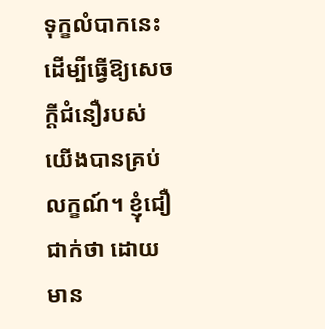ទុក្ខលំបាកនេះ ដើម្បីធ្វើឱ្យសេចក្ដីជំនឿរបស់យើងបានគ្រប់លក្ខណ៍។ ខ្ញុំជឿជាក់ថា ដោយមាន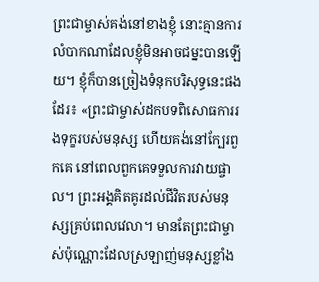ព្រះជាម្ចាស់គង់នៅខាងខ្ញុំ នោះគ្មានការលំបាកណាដែលខ្ញុំមិនអាចជម្នះបានឡើយ។ ខ្ញុំក៏បានច្រៀងទំនុកបរិសុទ្ធនេះផងដែរ៖ «ព្រះជាម្ចាស់ដកបទពិសោធការរងទុក្ខរបស់មនុស្ស ហើយគង់នៅក្បែរពួកគេ នៅពេលពួកគេទទួលការវាយផ្ចាល។ ព្រះអង្គគិតគូរដល់ជីវិតរបស់មនុស្សគ្រប់ពេលវេលា។ មានតែព្រះជាម្ចាស់ប៉ុណ្ណោះដែលស្រឡាញ់មនុស្សខ្លាំង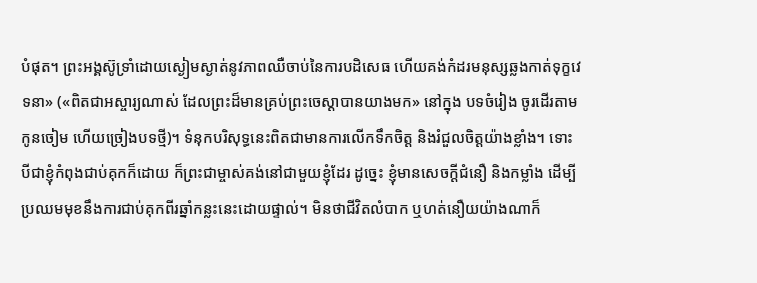បំផុត។ ព្រះអង្គស៊ូទ្រាំដោយស្ងៀមស្ងាត់នូវភាពឈឺចាប់នៃការបដិសេធ ហើយគង់កំដរមនុស្សឆ្លងកាត់ទុក្ខវេទនា» («ពិតជាអស្ចារ្យណាស់ ដែលព្រះដ៏មានគ្រប់ព្រះចេស្ដាបានយាងមក» នៅក្នុង បទចំរៀង ចូរដើរតាមកូនចៀម ហើយច្រៀងបទថ្មី)។ ទំនុកបរិសុទ្ធនេះពិតជាមានការលើកទឹកចិត្ត និងរំជួលចិត្តយ៉ាងខ្លាំង។ ទោះបីជាខ្ញុំកំពុងជាប់គុកក៏ដោយ ក៏ព្រះជាម្ចាស់គង់នៅជាមួយខ្ញុំដែរ ដូច្នេះ ខ្ញុំមានសេចក្ដីជំនឿ និងកម្លាំង ដើម្បីប្រឈមមុខនឹងការជាប់គុកពីរឆ្នាំកន្លះនេះដោយផ្ទាល់។ មិនថាជីវិតលំបាក ឬហត់នឿយយ៉ាងណាក៏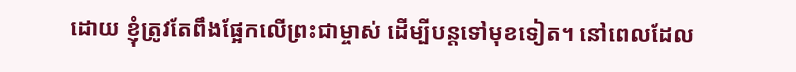ដោយ ខ្ញុំត្រូវតែពឹងផ្អែកលើព្រះជាម្ចាស់ ដើម្បីបន្តទៅមុខទៀត។ នៅពេលដែល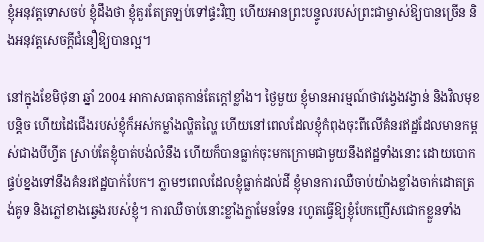ខ្ញុំអនុវត្តទោសចប់ ខ្ញុំដឹងថា ខ្ញុំគួរតែត្រឡប់ទៅផ្ទះវិញ ហើយអានព្រះបន្ទូលរបស់ព្រះជាម្ចាស់ឱ្យបានច្រើន និងអនុវត្តសេចក្តីជំនឿឱ្យបានល្អ។

នៅក្នុងខែមិថុនា ឆ្នាំ 2004 អាកាសធាតុកាន់តែក្ដៅខ្លាំង។ ថ្ងៃមួយ ខ្ញុំមានអារម្មណ៍ថាវង្វេងវង្វាន់ និងវិលមុខបន្តិច ហើយដៃជើងរបស់ខ្ញុំក៏អស់កម្លាំងល្ហិតល្ហៃ ហើយនៅពេលដែលខ្ញុំកំពុងចុះពីលើគំនរឥដ្ឋដែលមានកម្ពស់ជាងបីហ្វីត ស្រាប់តែខ្ញុំបាត់បង់លំនឹង ហើយក៏បានធ្លាក់ចុះមកក្រោមជាមួយនឹងឥដ្ឋទាំងនោះ ដោយបោកផ្ទប់ខ្នងទៅនឹងគំនរឥដ្ឋបាក់បែក។ ភ្លាមៗពេលដែលខ្ញុំធ្លាក់ដល់ដី ខ្ញុំមានការឈឺចាប់យ៉ាងខ្លាំងចាក់ដោតត្រង់គូទ និងភ្លៅខាងឆ្វេងរបស់ខ្ញុំ។ ការឈឺចាប់នោះខ្លាំងក្លាមែនទែន រហូតធ្វើឱ្យខ្ញុំបែកញើសជោកខ្លួនទាំង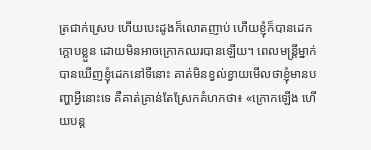ត្រជាក់ស្រេប ហើយបេះដូងក៏លោតញាប់ ហើយខ្ញុំក៏បានដេកក្ដោបខ្លួន ដោយមិនអាចក្រោកឈរបានឡើយ។ ពេលមន្ត្រីម្នាក់បានឃើញខ្ញុំដេកនៅទីនោះ គាត់មិនខ្វល់ខ្វាយមើលថាខ្ញុំមានបញ្ហាអ្វីនោះទេ គឺគាត់គ្រាន់តែស្រែកគំហកថា៖ «ក្រោកឡើង ហើយបន្ត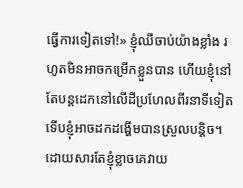ធ្វើការទៀតទៅ!» ខ្ញុំឈឺចាប់យ៉ាងខ្លាំង រហូតមិនអាចកម្រើកខ្លួនបាន ហើយខ្ញុំនៅតែបន្តដេកនៅលើដីប្រហែលពីរនាទីទៀត ទើបខ្ញុំអាចដកដង្ហើមបានស្រួលបន្តិច។ ដោយសារតែខ្ញុំខ្លាចគេវាយ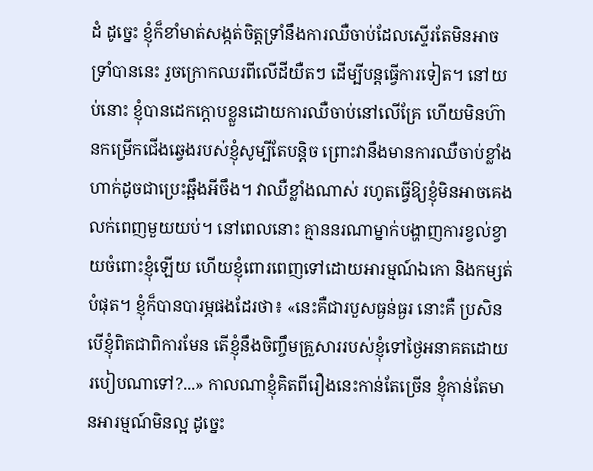ដំ ដូច្នេះ ខ្ញុំក៏ខាំមាត់សង្កត់ចិត្តទ្រាំនឹងការឈឺចាប់ដែលស្ទើរតែមិនអាចទ្រាំបាននេះ រួចក្រោកឈរពីលើដីយឺតៗ ដើម្បីបន្តធ្វើការទៀត។ នៅយប់នោះ ខ្ញុំបានដេកក្ដោបខ្លួនដោយការឈឺចាប់នៅលើគ្រែ ហើយមិនហ៊ានកម្រើកជើងឆ្វេងរបស់ខ្ញុំសូម្បីតែបន្តិច ព្រោះវានឹងមានការឈឺចាប់ខ្លាំង ហាក់ដូចជាប្រេះឆ្អឹងអីចឹង។ វាឈឺខ្លាំងណាស់ រហូតធ្វើឱ្យខ្ញុំមិនអាចគេងលក់ពេញមួយយប់។ នៅពេលនោះ គ្មាននរណាម្នាក់បង្ហាញការខ្វល់ខ្វាយចំពោះខ្ញុំឡើយ ហើយខ្ញុំពោរពេញទៅដោយអារម្មណ៍ឯកោ និងកម្សត់បំផុត។ ខ្ញុំក៏បានបារម្ភផងដែរថា៖ «នេះគឺជារបួសធ្ងន់ធ្ងរ នោះគឺ ប្រសិនបើខ្ញុំពិតជាពិការមែន តើខ្ញុំនឹងចិញ្ចឹមគ្រួសាររបស់ខ្ញុំទៅថ្ងៃអនាគតដោយរបៀបណាទៅ?...» កាលណាខ្ញុំគិតពីរឿងនេះកាន់តែច្រើន ខ្ញុំកាន់តែមានអារម្មណ៍មិនល្អ ដូច្នេះ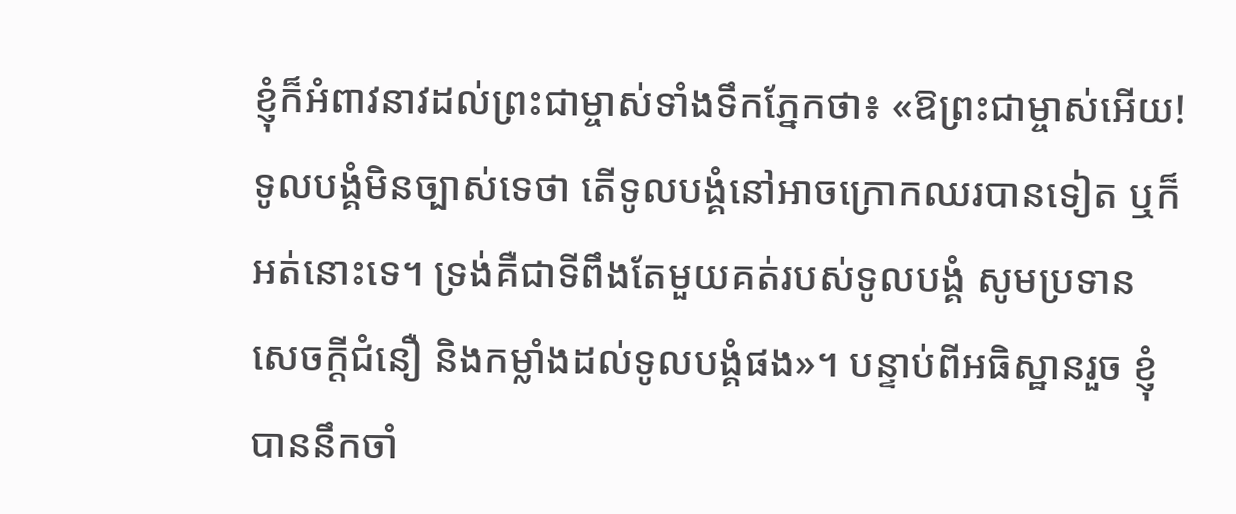ខ្ញុំក៏អំពាវនាវដល់ព្រះជាម្ចាស់ទាំងទឹកភ្នែកថា៖ «ឱព្រះជាម្ចាស់អើយ! ទូលបង្គំមិនច្បាស់ទេថា តើទូលបង្គំនៅអាចក្រោកឈរបានទៀត ឬក៏អត់នោះទេ។ ទ្រង់គឺជាទីពឹងតែមួយគត់របស់ទូលបង្គំ សូមប្រទានសេចក្ដីជំនឿ និងកម្លាំងដល់ទូលបង្គំផង»។ បន្ទាប់ពីអធិស្ឋានរួច ខ្ញុំបាននឹកចាំ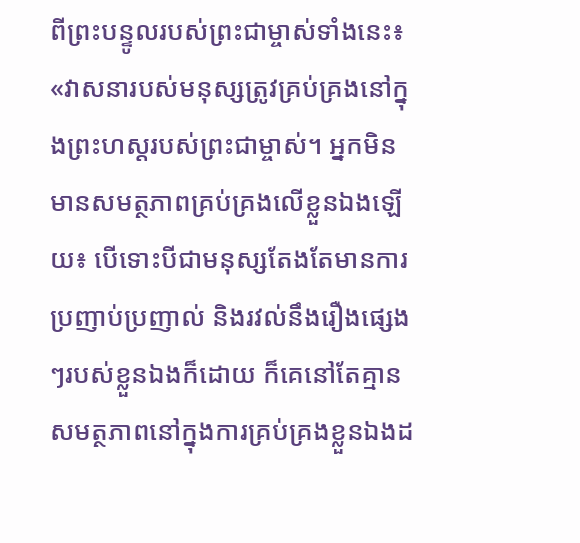ពីព្រះបន្ទូលរបស់ព្រះជាម្ចាស់ទាំងនេះ៖ «វាសនារបស់មនុស្សត្រូវគ្រប់គ្រងនៅក្នុងព្រះហស្ដរបស់ព្រះជាម្ចាស់។ អ្នកមិនមានសមត្ថភាពគ្រប់គ្រងលើខ្លួនឯងឡើយ៖ បើទោះបីជាមនុស្សតែងតែមានការប្រញាប់ប្រញាល់ និងរវល់នឹងរឿងផ្សេងៗរបស់ខ្លួនឯងក៏ដោយ ក៏គេនៅតែគ្មានសមត្ថភាពនៅក្នុងការគ្រប់គ្រងខ្លួនឯងដ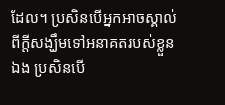ដែល។ ប្រសិនបើអ្នកអាចស្គាល់ពីក្ដីសង្ឃឹមទៅអនាគតរបស់ខ្លួនឯង ប្រសិនបើ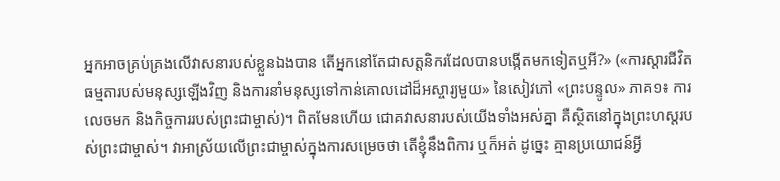អ្នកអាចគ្រប់គ្រងលើវាសនារបស់ខ្លួនឯងបាន តើអ្នកនៅតែជាសត្តនិករដែលបានបង្កើតមកទៀតឬអី?» («ការស្ដារជីវិតធម្មតារបស់មនុស្សឡើងវិញ និងការនាំមនុស្សទៅកាន់គោលដៅដ៏អស្ចារ្យមួយ» នៃសៀវភៅ «ព្រះបន្ទូល» ភាគ១៖ ការលេចមក និងកិច្ចការរបស់ព្រះជាម្ចាស់)។ ពិតមែនហើយ ជោគវាសនារបស់យើងទាំងអស់គ្នា គឺស្ថិតនៅក្នុងព្រះហស្តរបស់ព្រះជាម្ចាស់។ វាអាស្រ័យលើព្រះជាម្ចាស់ក្នុងការសម្រេចថា តើខ្ញុំនឹងពិការ ឬក៏អត់ ដូច្នេះ គ្មានប្រយោជន៍អ្វី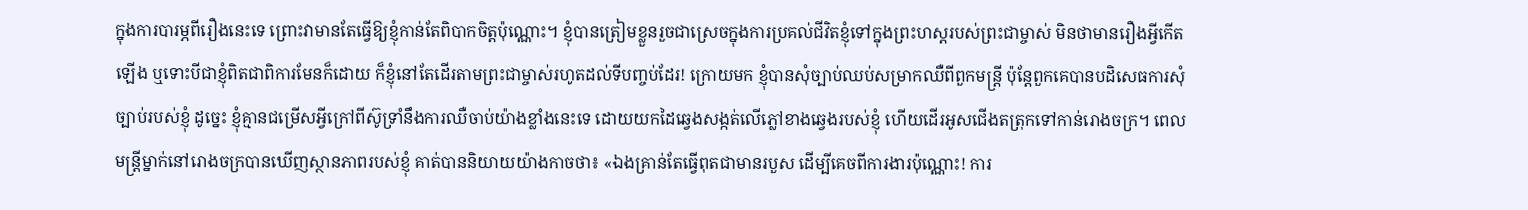ក្នុងការបារម្ភពីរឿងនេះទេ ព្រោះវាមានតែធ្វើឱ្យខ្ញុំកាន់តែពិបាកចិត្តប៉ុណ្ណោះ។ ខ្ញុំបានត្រៀមខ្លួនរួចជាស្រេចក្នុងការប្រគល់ជីវិតខ្ញុំទៅក្នុងព្រះហស្តរបស់ព្រះជាម្ចាស់ មិនថាមានរឿងអ្វីកើតឡើង ឬទោះបីជាខ្ញុំពិតជាពិការមែនក៏ដោយ ក៏ខ្ញុំនៅតែដើរតាមព្រះជាម្ចាស់រហូតដល់ទីបញ្ចប់ដែរ! ក្រោយមក ខ្ញុំបានសុំច្បាប់ឈប់សម្រាកឈឺពីពួកមន្ត្រី ប៉ុន្តែពួកគេបានបដិសេធការសុំច្បាប់របស់ខ្ញុំ ដូច្នេះ ខ្ញុំគ្មានជម្រើសអ្វីក្រៅពីស៊ូទ្រាំនឹងការឈឺចាប់យ៉ាងខ្លាំងនេះទេ ដោយយកដៃឆ្វេងសង្កត់លើភ្លៅខាងឆ្វេងរបស់ខ្ញុំ ហើយដើរអូសជើងតត្រុកទៅកាន់រោងចក្រ។ ពេលមន្ត្រីម្នាក់នៅរោងចក្របានឃើញស្ថានភាពរបស់ខ្ញុំ គាត់បាននិយាយយ៉ាងកាចថា៖ «ឯងគ្រាន់តែធ្វើពុតជាមានរបួស ដើម្បីគេចពីការងារប៉ុណ្ណោះ! ការ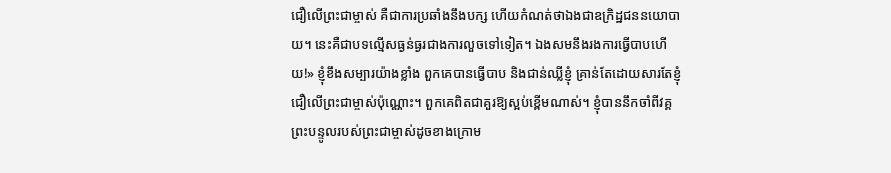ជឿលើព្រះជាម្ចាស់ គឺជាការប្រឆាំងនឹងបក្ស ហើយកំណត់ថាឯងជាឧក្រិដ្ឋជននយោបាយ។ នេះគឺជាបទល្មើសធ្ងន់ធ្ងរជាងការលួចទៅទៀត។ ឯងសមនឹងរងការធ្វើបាបហើយ!» ខ្ញុំខឹងសម្បារយ៉ាងខ្លាំង ពួកគេបានធ្វើបាប និងជាន់ឈ្លីខ្ញុំ គ្រាន់តែដោយសារតែខ្ញុំជឿលើព្រះជាម្ចាស់ប៉ុណ្ណោះ។ ពួកគេពិតជាគួរឱ្យស្អប់ខ្ពើមណាស់។ ខ្ញុំបាននឹកចាំពីវគ្គព្រះបន្ទូលរបស់ព្រះជាម្ចាស់ដូចខាងក្រោម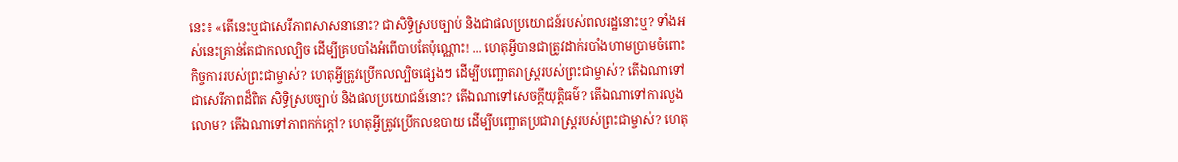នេះ៖ «តើនេះឬជាសេរីភាពសាសនានោះ? ជាសិទ្ធិស្របច្បាប់ និងជាផលប្រយោជន៍របស់ពលរដ្ឋនោះឬ? ទាំងអស់នេះគ្រាន់តែជាកលល្បិច ដើម្បីគ្របបាំងអំពើបាបតែប៉ុណ្ណោះ! ... ហេតុអ្វីបានជាត្រូវដាក់របាំងហាមប្រាមចំពោះកិច្ចការរបស់ព្រះជាម្ចាស់? ហេតុអ្វីត្រូវប្រើកលល្បិចផ្សេងៗ ដើម្បីបញ្ឆោតរាស្ត្ររបស់ព្រះជាម្ចាស់? តើឯណាទៅជាសេរីភាពដ៏ពិត សិទ្ធិស្របច្បាប់ និងផលប្រយោជន៍នោះ? តើឯណាទៅសេចក្តីយុត្តិធម៌? តើឯណាទៅការលួងលោម? តើឯណាទៅភាពកក់ក្ដៅ? ហេតុអ្វីត្រូវប្រើកលឧបាយ ដើម្បីបញ្ឆោតប្រជារាស្ត្ររបស់ព្រះជាម្ចាស់? ហេតុ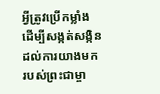អ្វីត្រូវប្រើកម្លាំង ដើម្បីសង្កត់សង្កិនដល់ការយាងមករបស់ព្រះជាម្ចា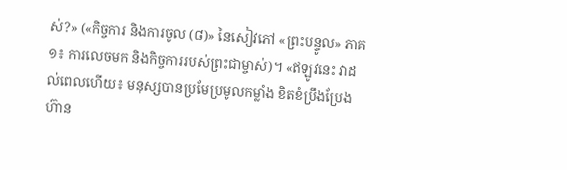ស់?» («កិច្ចការ និងការចូល (៨)» នៃសៀវភៅ «ព្រះបន្ទូល» ភាគ១៖ ការលេចមក និងកិច្ចការរបស់ព្រះជាម្ចាស់)។ «ឥឡូវនេះ វាដល់ពេលហើយ៖ មនុស្សបានប្រមែប្រមូលកម្លាំង ខិតខំប្រឹងប្រែង ហ៊ាន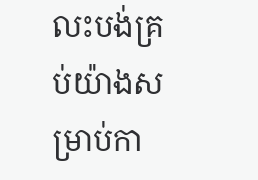លះបង់គ្រប់យ៉ាងសម្រាប់កា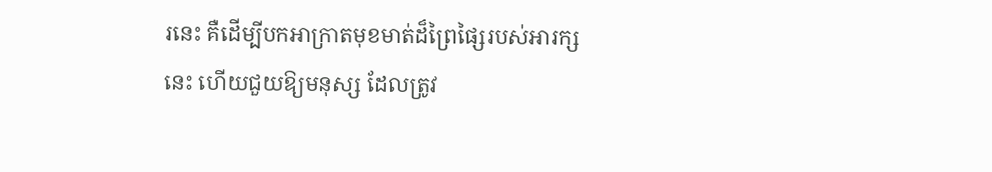រនេះ គឺដើម្បីបកអាក្រាតមុខមាត់ដ៏ព្រៃផ្សៃរបស់អារក្សនេះ ហើយជួយឱ្យមនុស្ស ដែលត្រូវ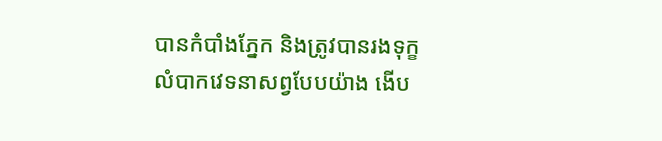បានកំបាំងភ្នែក និងត្រូវបានរងទុក្ខលំបាកវេទនាសព្វបែបយ៉ាង ងើប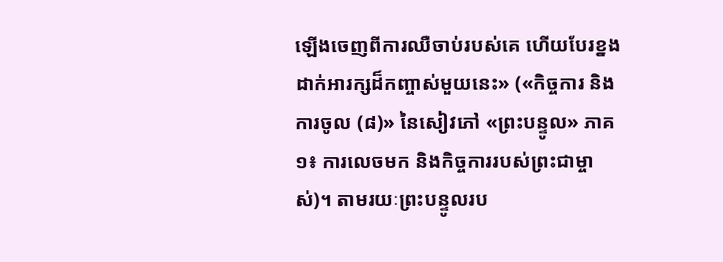ឡើងចេញពីការឈឺចាប់របស់គេ ហើយបែរខ្នងដាក់អារក្សដ៏កញ្ចាស់មួយនេះ» («កិច្ចការ និងការចូល (៨)» នៃសៀវភៅ «ព្រះបន្ទូល» ភាគ១៖ ការលេចមក និងកិច្ចការរបស់ព្រះជាម្ចាស់)។ តាមរយៈព្រះបន្ទូលរប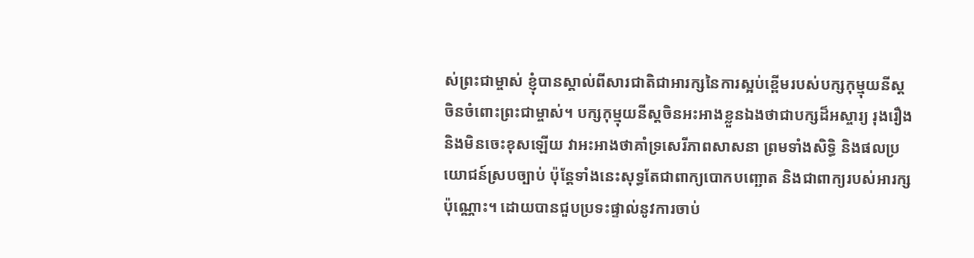ស់ព្រះជាម្ចាស់ ខ្ញុំបានស្គាល់ពីសារជាតិជាអារក្សនៃការស្អប់ខ្ពើមរបស់បក្សកុម្មុយនីស្តចិនចំពោះព្រះជាម្ចាស់។ បក្សកុម្មុយនីស្តចិនអះអាងខ្លួនឯងថាជាបក្សដ៏អស្ចារ្យ រុងរឿង និងមិនចេះខុសឡើយ វាអះអាងថាគាំទ្រសេរីភាពសាសនា ព្រមទាំងសិទ្ធិ និងផលប្រយោជន៍ស្របច្បាប់ ប៉ុន្តែទាំងនេះសុទ្ធតែជាពាក្យបោកបញ្ឆោត និងជាពាក្យរបស់អារក្សប៉ុណ្ណោះ។ ដោយបានជួបប្រទះផ្ទាល់នូវការចាប់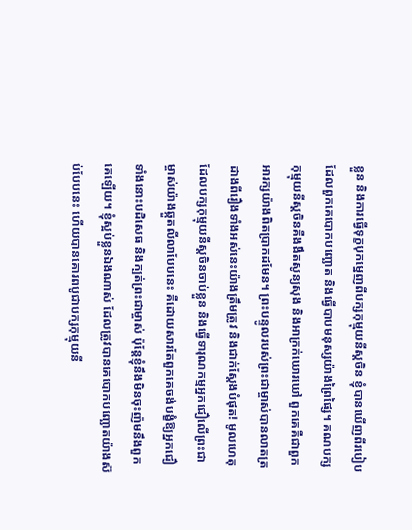ខ្លួន និងការធ្វើទុក្ខបុកម្នេញពីបក្សកុម្មុយនីស្តចិន ខ្ញុំបានឃើញពីរបៀបដែលពួកគេបោកបញ្ឆោត និងធ្វើបាបមនុស្សយ៉ាងព្រៃផ្សៃ។ គណបក្សកុម្មុយនីស្តចិនគឺងងឹតសូន្យសុង និងអាក្រក់ឃោរឃៅ ពួកគេគឺជាពួកអារក្សយ៉ាងពិតប្រាកដមែន។ ព្រះបន្ទូលរបស់ព្រះជាម្ចាស់បានលាតត្រដាងពីរឿងទាំងអស់នេះយ៉ាងត្រឹមត្រូវ និងជាក់ស្ដែងបំផុត! មូលហេតុដែលបក្សកុម្មុយនីស្តចិនចាប់ខ្លួន និងធ្វើទារុណកម្មអ្នកជឿលើព្រះជាម្ចាស់យ៉ាងឆ្កួតលីលាបែបនេះ គឺដោយសារតែពួកគេចង់បង្ខំឱ្យអ្នកជឿទាំងនោះបដិសេធ និងក្បត់ព្រះជាម្ចាស់ ប៉ុន្តែខ្ញុំនឹងមិនចុះញ៉មនឹងពួកគេឡើយ។ ខ្ញុំស្អប់ខ្លួនឯងណាស់ ដែលត្រូវបានគេបោកបញ្ឆោតយ៉ាងស៊ប់បែបនេះ ហើយបានគោរពបូជាបក្សកុម្មុយនី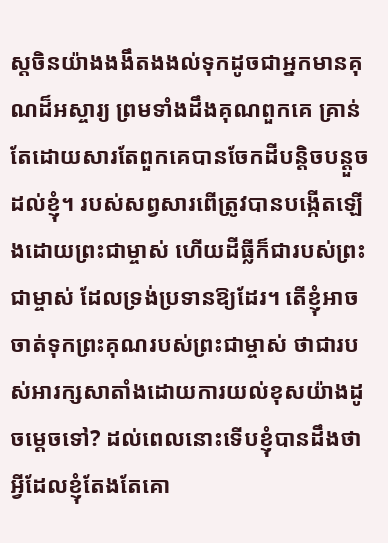ស្តចិនយ៉ាងងងឹតងងល់ទុកដូចជាអ្នកមានគុណដ៏អស្ចារ្យ ព្រមទាំងដឹងគុណពួកគេ គ្រាន់តែដោយសារតែពួកគេបានចែកដីបន្តិចបន្តួចដល់ខ្ញុំ។ របស់សព្វសារពើត្រូវបានបង្កើតឡើងដោយព្រះជាម្ចាស់ ហើយដីធ្លីក៏ជារបស់ព្រះជាម្ចាស់ ដែលទ្រង់ប្រទានឱ្យដែរ។ តើខ្ញុំអាចចាត់ទុកព្រះគុណរបស់ព្រះជាម្ចាស់ ថាជារបស់អារក្សសាតាំងដោយការយល់ខុសយ៉ាងដូចម្ដេចទៅ? ដល់ពេលនោះទើបខ្ញុំបានដឹងថា អ្វីដែលខ្ញុំតែងតែគោ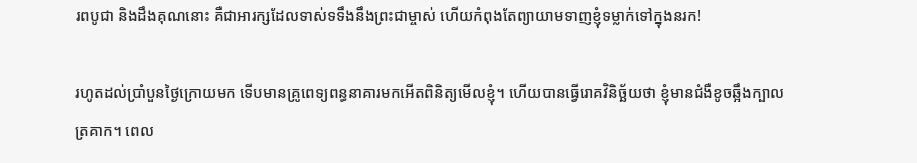រពបូជា និងដឹងគុណនោះ គឺជាអារក្សដែលទាស់ទទឹងនឹងព្រះជាម្ចាស់ ហើយកំពុងតែព្យាយាមទាញខ្ញុំទម្លាក់ទៅក្នុងនរក!

រហូតដល់ប្រាំបួនថ្ងៃក្រោយមក ទើបមានគ្រូពេទ្យពន្ធនាគារមកអើតពិនិត្យមើលខ្ញុំ។ ហើយបានធ្វើរោគវិនិច្ឆ័យថា ខ្ញុំមានជំងឺខូចឆ្អឹងក្បាលត្រគាក។ ពេល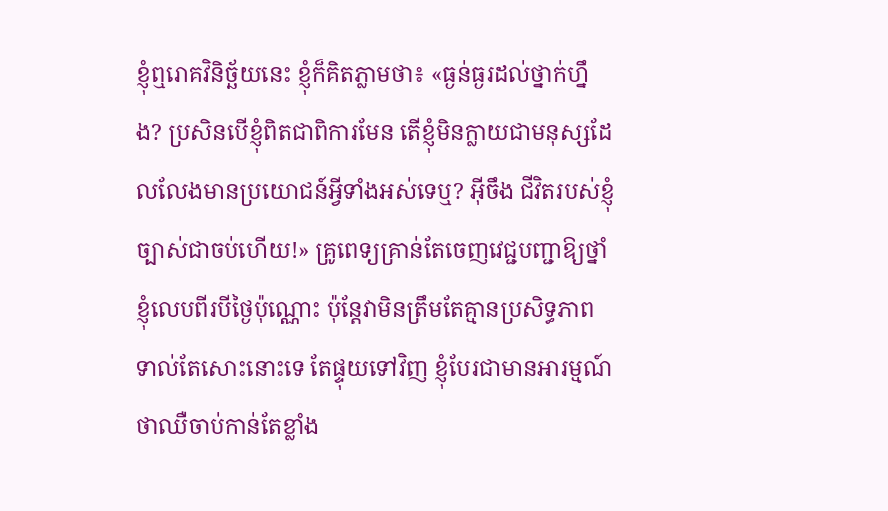ខ្ញុំឮរោគវិនិច្ឆ័យនេះ ខ្ញុំក៏គិតភ្លាមថា៖ «ធ្ងន់ធ្ងរដល់ថ្នាក់ហ្នឹង? ប្រសិនបើខ្ញុំពិតជាពិការមែន តើខ្ញុំមិនក្លាយជាមនុស្សដែលលែងមានប្រយោជន៍អ្វីទាំងអស់ទេឬ? អ៊ីចឹង ជីវិតរបស់ខ្ញុំច្បាស់ជាចប់ហើយ!» គ្រូពេទ្យគ្រាន់តែចេញវេជ្ជបញ្ជាឱ្យថ្នាំខ្ញុំលេបពីរបីថ្ងៃប៉ុណ្ណោះ ប៉ុន្តែវាមិនត្រឹមតែគ្មានប្រសិទ្ធភាពទាល់តែសោះនោះទេ តែផ្ទុយទៅវិញ ខ្ញុំបែរជាមានអារម្មណ៍ថាឈឺចាប់កាន់តែខ្លាំង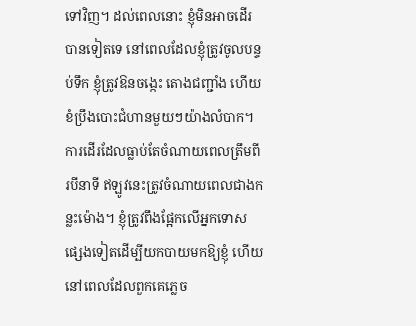ទៅវិញ។ ដល់ពេលនោះ ខ្ញុំមិនអាចដើរបានទៀតទេ នៅពេលដែលខ្ញុំត្រូវចូលបន្ទប់ទឹក ខ្ញុំត្រូវឱនចង្កេះ តោងជញ្ជាំង ហើយខំប្រឹងបោះជំហានមួយៗយ៉ាងលំបាក។ ការដើរដែលធ្លាប់តែចំណាយពេលត្រឹមពីរបីនាទី ឥឡូវនេះត្រូវចំណាយពេលជាងកន្លះម៉ោង។ ខ្ញុំត្រូវពឹងផ្អែកលើអ្នកទោសផ្សេងទៀតដើម្បីយកបាយមកឱ្យខ្ញុំ ហើយនៅពេលដែលពួកគេភ្លេច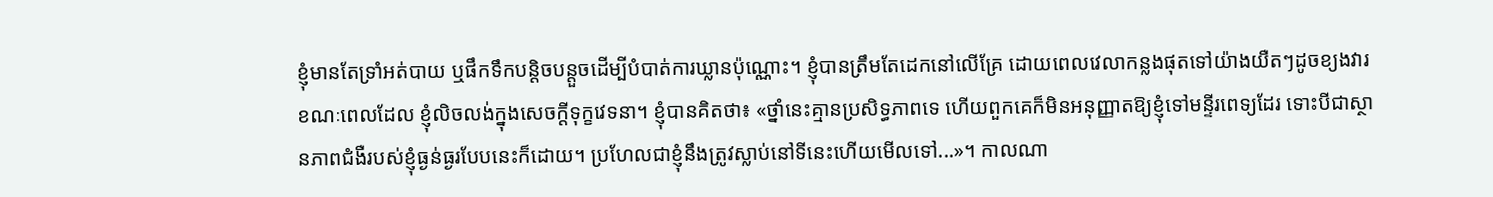ខ្ញុំមានតែទ្រាំអត់បាយ ឬផឹកទឹកបន្តិចបន្តួចដើម្បីបំបាត់ការឃ្លានប៉ុណ្ណោះ។ ខ្ញុំបានត្រឹមតែដេកនៅលើគ្រែ ដោយពេលវេលាកន្លងផុតទៅយ៉ាងយឺតៗដូចខ្យងវារ ខណៈពេលដែល ខ្ញុំលិចលង់ក្នុងសេចក្ដីទុក្ខវេទនា។ ខ្ញុំបានគិតថា៖ «ថ្នាំនេះគ្មានប្រសិទ្ធភាពទេ ហើយពួកគេក៏មិនអនុញ្ញាតឱ្យខ្ញុំទៅមន្ទីរពេទ្យដែរ ទោះបីជាស្ថានភាពជំងឺរបស់ខ្ញុំធ្ងន់ធ្ងរបែបនេះក៏ដោយ។ ប្រហែលជាខ្ញុំនឹងត្រូវស្លាប់នៅទីនេះហើយមើលទៅ...»។ កាលណា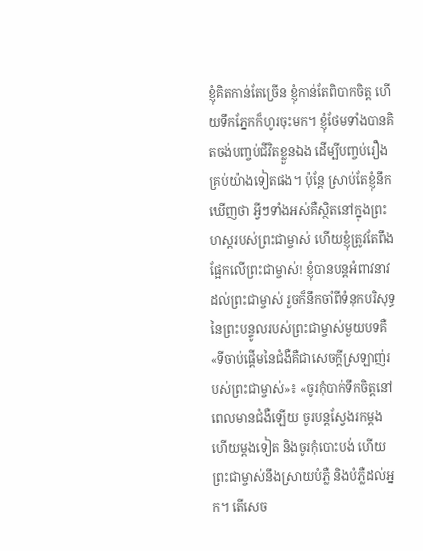ខ្ញុំគិតកាន់តែច្រើន ខ្ញុំកាន់តែពិបាកចិត្ត ហើយទឹកភ្នែកក៏ហូរចុះមក។ ខ្ញុំថែមទាំងបានគិតចង់បញ្ចប់ជីវិតខ្លួនឯង ដើម្បីបញ្ចប់រឿងគ្រប់យ៉ាងទៀតផង។ ប៉ុន្តែ ស្រាប់តែខ្ញុំនឹកឃើញថា អ្វីៗទាំងអស់គឺស្ថិតនៅក្នុងព្រះហស្តរបស់ព្រះជាម្ចាស់ ហើយខ្ញុំត្រូវតែពឹងផ្អែកលើព្រះជាម្ចាស់! ខ្ញុំបានបន្តអំពាវនាវដល់ព្រះជាម្ចាស់ រួចក៏នឹកចាំពីទំនុកបរិសុទ្ធនៃព្រះបន្ទូលរបស់ព្រះជាម្ចាស់មួយបទគឺ «ទីចាប់ផ្ដើមនៃជំងឺគឺជាសេចក្តីស្រឡាញ់របស់ព្រះជាម្ចាស់»៖ «ចូរកុំបាក់ទឹកចិត្តនៅពេលមានជំងឺឡើយ ចូរបន្តស្វែងរកម្ដងហើយម្ដងទៀត និងចូរកុំបោះបង់ ហើយព្រះជាម្ចាស់នឹងស្រាយបំភ្លឺ និងបំភ្លឺដល់អ្នក។ តើសេច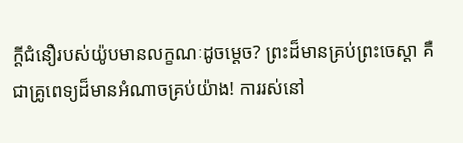ក្ដីជំនឿរបស់យ៉ូបមានលក្ខណៈដូចម្ដេច? ព្រះដ៏មានគ្រប់ព្រះចេស្ដា គឺជាគ្រូពេទ្យដ៏មានអំណាចគ្រប់យ៉ាង! ការរស់នៅ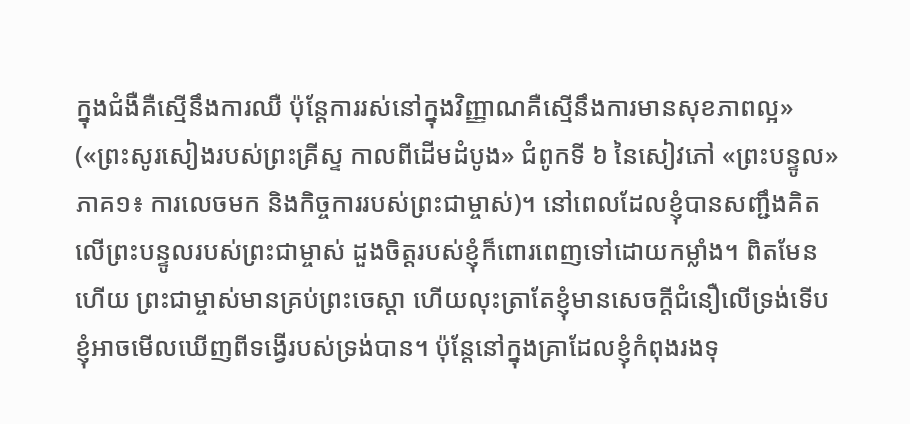ក្នុងជំងឺគឺស្មើនឹងការឈឺ ប៉ុន្តែការរស់នៅក្នុងវិញ្ញាណគឺស្មើនឹងការមានសុខភាពល្អ» («ព្រះសូរសៀងរបស់ព្រះគ្រីស្ទ កាលពីដើមដំបូង» ជំពូកទី ៦ នៃសៀវភៅ «ព្រះបន្ទូល» ភាគ១៖ ការលេចមក និងកិច្ចការរបស់ព្រះជាម្ចាស់)។ នៅពេលដែលខ្ញុំបានសញ្ជឹងគិតលើព្រះបន្ទូលរបស់ព្រះជាម្ចាស់ ដួងចិត្តរបស់ខ្ញុំក៏ពោរពេញទៅដោយកម្លាំង។ ពិតមែនហើយ ព្រះជាម្ចាស់មានគ្រប់ព្រះចេស្ដា ហើយលុះត្រាតែខ្ញុំមានសេចក្ដីជំនឿលើទ្រង់ទើប ខ្ញុំអាចមើលឃើញពីទង្វើរបស់ទ្រង់បាន។ ប៉ុន្តែនៅក្នុងគ្រាដែលខ្ញុំកំពុងរងទុ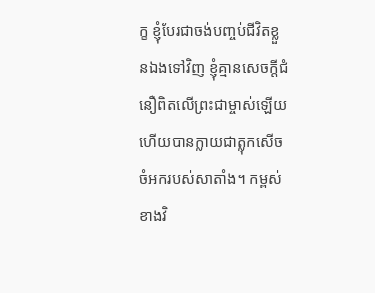ក្ខ ខ្ញុំបែរជាចង់បញ្ចប់ជីវិតខ្លួនឯងទៅវិញ ខ្ញុំគ្មានសេចក្ដីជំនឿពិតលើព្រះជាម្ចាស់ឡើយ ហើយបានក្លាយជាត្លុកសើចចំអករបស់សាតាំង។ កម្ពស់ខាងវិ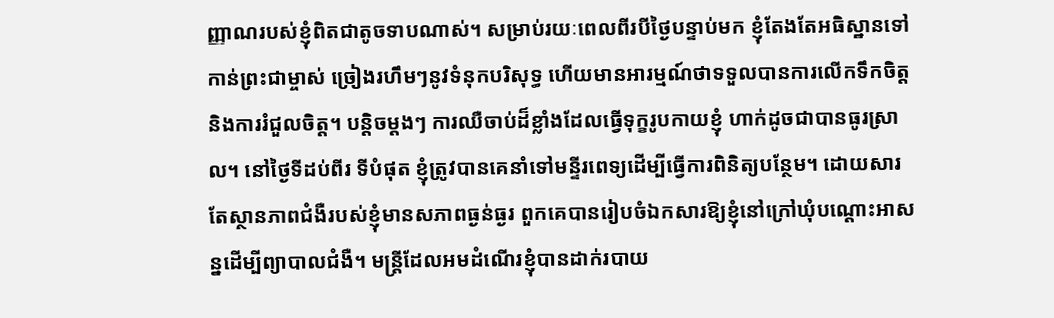ញ្ញាណរបស់ខ្ញុំពិតជាតូចទាបណាស់។ សម្រាប់រយៈពេលពីរបីថ្ងៃបន្ទាប់មក ខ្ញុំតែងតែអធិស្ឋានទៅកាន់ព្រះជាម្ចាស់ ច្រៀងរហឹមៗនូវទំនុកបរិសុទ្ធ ហើយមានអារម្មណ៍ថាទទួលបានការលើកទឹកចិត្ត និងការរំជួលចិត្ត។ បន្តិចម្ដងៗ ការឈឺចាប់ដ៏ខ្លាំងដែលធ្វើទុក្ខរូបកាយខ្ញុំ ហាក់ដូចជាបានធូរស្រាល។ នៅថ្ងៃទីដប់ពីរ ទីបំផុត ខ្ញុំត្រូវបានគេនាំទៅមន្ទីរពេទ្យដើម្បីធ្វើការពិនិត្យបន្ថែម។ ដោយសារតែស្ថានភាពជំងឺរបស់ខ្ញុំមានសភាពធ្ងន់ធ្ងរ ពួកគេបានរៀបចំឯកសារឱ្យខ្ញុំនៅក្រៅឃុំបណ្ដោះអាសន្នដើម្បីព្យាបាលជំងឺ។ មន្ត្រីដែលអមដំណើរខ្ញុំបានដាក់របាយ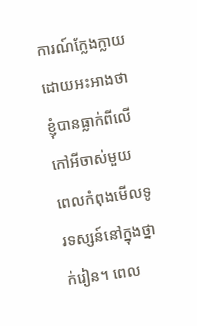ការណ៍ក្លែងក្លាយ ដោយអះអាងថា ខ្ញុំបានធ្លាក់ពីលើកៅអីចាស់មួយ ពេលកំពុងមើលទូរទស្សន៍នៅក្នុងថ្នាក់រៀន។ ពេល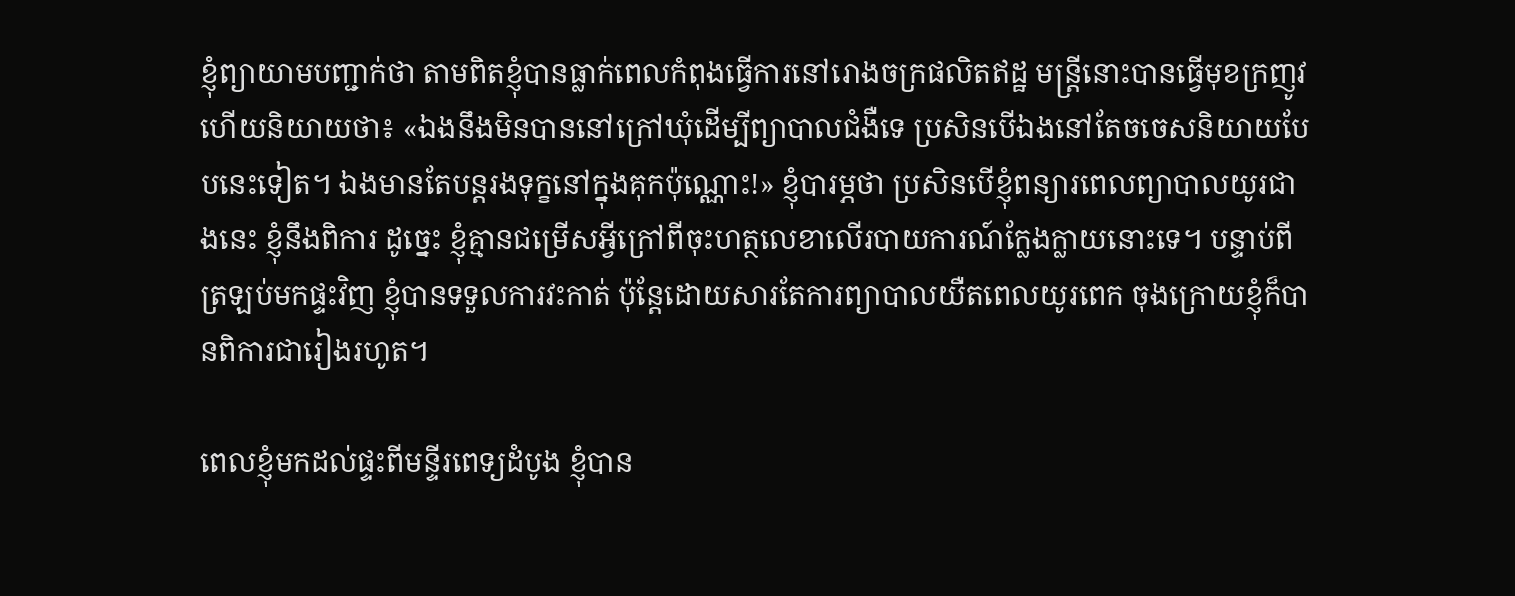ខ្ញុំព្យាយាមបញ្ជាក់ថា តាមពិតខ្ញុំបានធ្លាក់ពេលកំពុងធ្វើការនៅរោងចក្រផលិតឥដ្ឋ មន្ត្រីនោះបានធ្វើមុខក្រញូវ ហើយនិយាយថា៖ «ឯងនឹងមិនបាននៅក្រៅឃុំដើម្បីព្យាបាលជំងឺទេ ប្រសិនបើឯងនៅតែចចេសនិយាយបែបនេះទៀត។ ឯងមានតែបន្តរងទុក្ខនៅក្នុងគុកប៉ុណ្ណោះ!» ខ្ញុំបារម្ភថា ប្រសិនបើខ្ញុំពន្យារពេលព្យាបាលយូរជាងនេះ ខ្ញុំនឹងពិការ ដូច្នេះ ខ្ញុំគ្មានជម្រើសអ្វីក្រៅពីចុះហត្ថលេខាលើរបាយការណ៍ក្លែងក្លាយនោះទេ។ បន្ទាប់ពីត្រឡប់មកផ្ទះវិញ ខ្ញុំបានទទួលការវះកាត់ ប៉ុន្តែដោយសារតែការព្យាបាលយឺតពេលយូរពេក ចុងក្រោយខ្ញុំក៏បានពិការជារៀងរហូត។

ពេលខ្ញុំមកដល់ផ្ទះពីមន្ទីរពេទ្យដំបូង ខ្ញុំបាន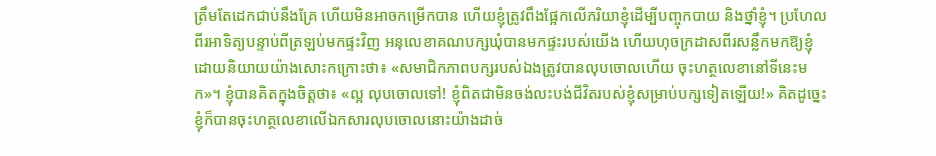ត្រឹមតែដេកជាប់នឹងគ្រែ ហើយមិនអាចកម្រើកបាន ហើយខ្ញុំត្រូវពឹងផ្អែកលើភរិយាខ្ញុំដើម្បីបញ្ចុកបាយ និងថ្នាំខ្ញុំ។ ប្រហែលពីរអាទិត្យបន្ទាប់ពីត្រឡប់មកផ្ទះវិញ អនុលេខាគណបក្សឃុំបានមកផ្ទះរបស់យើង ហើយហុចក្រដាសពីរសន្លឹកមកឱ្យខ្ញុំ ដោយនិយាយយ៉ាងសោះកក្រោះថា៖ «សមាជិកភាពបក្សរបស់ឯងត្រូវបានលុបចោលហើយ ចុះហត្ថលេខានៅទីនេះមក»។ ខ្ញុំបានគិតក្នុងចិត្តថា៖ «ល្អ លុបចោលទៅ! ខ្ញុំពិតជាមិនចង់លះបង់ជីវិតរបស់ខ្ញុំសម្រាប់បក្សទៀតឡើយ!» គិតដូច្នេះ ខ្ញុំក៏បានចុះហត្ថលេខាលើឯកសារលុបចោលនោះយ៉ាងដាច់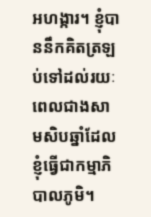អហង្ការ។ ខ្ញុំបាននឹកគិតត្រឡប់ទៅដល់រយៈពេលជាងសាមសិបឆ្នាំដែលខ្ញុំធ្វើជាកម្មាភិបាលភូមិ។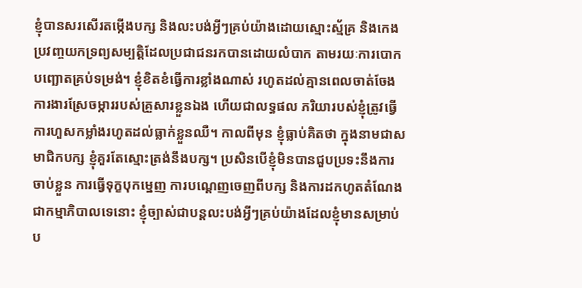ខ្ញុំបានសរសើរតម្កើងបក្ស និងលះបង់អ្វីៗគ្រប់យ៉ាងដោយស្មោះស្ម័គ្រ និងកេងប្រវញ្ចយកទ្រព្យសម្បត្តិដែលប្រជាជនរកបានដោយលំបាក តាមរយៈការបោកបញ្ឆោតគ្រប់ទម្រង់។ ខ្ញុំខិតខំធ្វើការខ្លាំងណាស់ រហូតដល់គ្មានពេលចាត់ចែងការងារស្រែចម្ការរបស់គ្រួសារខ្លួនឯង ហើយជាលទ្ធផល ភរិយារបស់ខ្ញុំត្រូវធ្វើការហួសកម្លាំងរហូតដល់ធ្លាក់ខ្លួនឈឺ។ កាលពីមុន ខ្ញុំធ្លាប់គិតថា ក្នុងនាមជាសមាជិកបក្ស ខ្ញុំគួរតែស្មោះត្រង់នឹងបក្ស។ ប្រសិនបើខ្ញុំមិនបានជួបប្រទះនឹងការចាប់ខ្លួន ការធ្វើទុក្ខបុកម្នេញ ការបណ្ដេញចេញពីបក្ស និងការដកហូតតំណែងជាកម្មាភិបាលទេនោះ ខ្ញុំច្បាស់ជាបន្តលះបង់អ្វីៗគ្រប់យ៉ាងដែលខ្ញុំមានសម្រាប់ប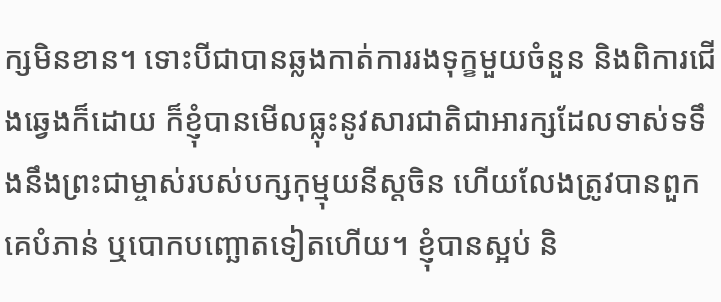ក្សមិនខាន។ ទោះបីជាបានឆ្លងកាត់ការរងទុក្ខមួយចំនួន និងពិការជើងឆ្វេងក៏ដោយ ក៏ខ្ញុំបានមើលធ្លុះនូវសារជាតិជាអារក្សដែលទាស់ទទឹងនឹងព្រះជាម្ចាស់របស់បក្សកុម្មុយនីស្តចិន ហើយលែងត្រូវបានពួកគេបំភាន់ ឬបោកបញ្ឆោតទៀតហើយ។ ខ្ញុំបានស្អប់ និ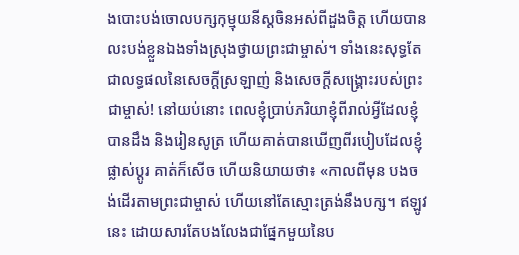ងបោះបង់ចោលបក្សកុម្មុយនីស្តចិនអស់ពីដួងចិត្ត ហើយបានលះបង់ខ្លួនឯងទាំងស្រុងថ្វាយព្រះជាម្ចាស់។ ទាំងនេះសុទ្ធតែជាលទ្ធផលនៃសេចក្ដីស្រឡាញ់ និងសេចក្ដីសង្គ្រោះរបស់ព្រះជាម្ចាស់! នៅយប់នោះ ពេលខ្ញុំប្រាប់ភរិយាខ្ញុំពីរាល់អ្វីដែលខ្ញុំបានដឹង និងរៀនសូត្រ ហើយគាត់បានឃើញពីរបៀបដែលខ្ញុំផ្លាស់ប្ដូរ គាត់ក៏សើច ហើយនិយាយថា៖ «កាលពីមុន បងចង់ដើរតាមព្រះជាម្ចាស់ ហើយនៅតែស្មោះត្រង់នឹងបក្ស។ ឥឡូវនេះ ដោយសារតែបងលែងជាផ្នែកមួយនៃប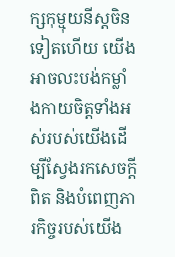ក្សកុម្មុយនីស្តចិនទៀតហើយ យើងអាចលះបង់កម្លាំងកាយចិត្តទាំងអស់របស់យើងដើម្បីស្វែងរកសេចក្ដីពិត និងបំពេញភារកិច្ចរបស់យើង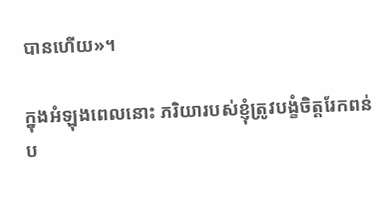បានហើយ»។

ក្នុងអំឡុងពេលនោះ ភរិយារបស់ខ្ញុំត្រូវបង្ខំចិត្តរែកពន់ប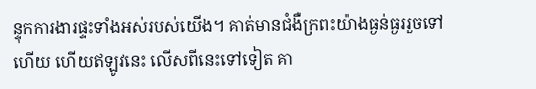ន្ទុកការងារផ្ទះទាំងអស់របស់យើង។ គាត់មានជំងឺក្រពះយ៉ាងធ្ងន់ធ្ងររួចទៅហើយ ហើយឥឡូវនេះ លើសពីនេះទៅទៀត គា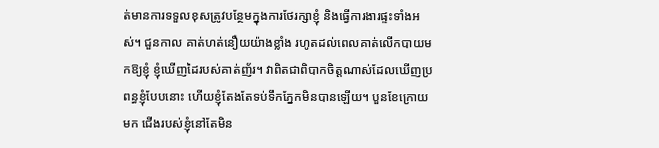ត់មានការទទួលខុសត្រូវបន្ថែមក្នុងការថែរក្សាខ្ញុំ និងធ្វើការងារផ្ទះទាំងអស់។ ជួនកាល គាត់ហត់នឿយយ៉ាងខ្លាំង រហូតដល់ពេលគាត់លើកបាយមកឱ្យខ្ញុំ ខ្ញុំឃើញដៃរបស់គាត់ញ័រ។ វាពិតជាពិបាកចិត្តណាស់ដែលឃើញប្រពន្ធខ្ញុំបែបនោះ ហើយខ្ញុំតែងតែទប់ទឹកភ្នែកមិនបានឡើយ។ បួនខែក្រោយមក ជើងរបស់ខ្ញុំនៅតែមិន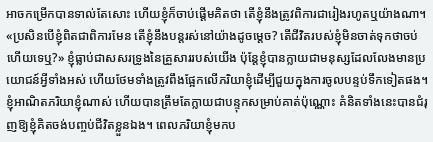អាចកម្រើកបានទាល់តែសោះ ហើយខ្ញុំក៏ចាប់ផ្ដើមគិតថា តើខ្ញុំនឹងត្រូវពិការជារៀងរហូតឬយ៉ាងណា។ «ប្រសិនបើខ្ញុំពិតជាពិការមែន តើខ្ញុំនឹងបន្តរស់នៅយ៉ាងដូចម្ដេច? តើជីវិតរបស់ខ្ញុំមិនចាត់ទុកថាចប់ហើយទេឬ?» ខ្ញុំធ្លាប់ជាសសរទ្រូងនៃគ្រួសាររបស់យើង ប៉ុន្តែខ្ញុំបានក្លាយជាមនុស្សដែលលែងមានប្រយោជន៍អ្វីទាំងអស់ ហើយថែមទាំងត្រូវពឹងផ្អែកលើភរិយាខ្ញុំដើម្បីជួយក្នុងការចូលបន្ទប់ទឹកទៀតផង។ ខ្ញុំអាណិតភរិយាខ្ញុំណាស់ ហើយបានត្រឹមតែក្លាយជាបន្ទុកសម្រាប់គាត់ប៉ុណ្ណោះ គំនិតទាំងនេះបានជំរុញឱ្យខ្ញុំគិតចង់បញ្ចប់ជីវិតខ្លួនឯង។ ពេលភរិយាខ្ញុំមកប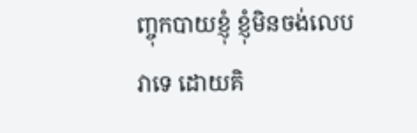ញ្ចុកបាយខ្ញុំ ខ្ញុំមិនចង់លេបវាទេ ដោយគិ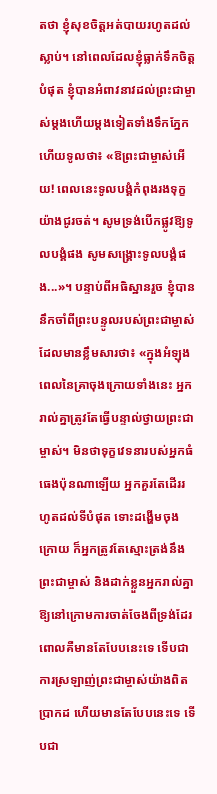តថា ខ្ញុំសុខចិត្តអត់បាយរហូតដល់ស្លាប់។ នៅពេលដែលខ្ញុំធ្លាក់ទឹកចិត្តបំផុត ខ្ញុំបានអំពាវនាវដល់ព្រះជាម្ចាស់ម្ដងហើយម្ដងទៀតទាំងទឹកភ្នែក ហើយទូលថា៖ «ឱព្រះជាម្ចាស់អើយ! ពេលនេះទូលបង្គំកំពុងរងទុក្ខយ៉ាងជូរចត់។ សូមទ្រង់បើកផ្លូវឱ្យទូលបង្គំផង សូមសង្គ្រោះទូលបង្គំផង...»។ បន្ទាប់ពីអធិស្ឋានរួច ខ្ញុំបាននឹកចាំពីព្រះបន្ទូលរបស់ព្រះជាម្ចាស់ដែលមានខ្លឹមសារថា៖ «ក្នុងអំឡុងពេលនៃគ្រាចុងក្រោយទាំងនេះ អ្នករាល់គ្នាត្រូវតែធ្វើបន្ទាល់ថ្វាយព្រះជាម្ចាស់។ មិនថាទុក្ខវេទនារបស់អ្នកធំធេងប៉ុនណាឡើយ អ្នកគួរតែដើររហូតដល់ទីបំផុត ទោះដង្ហើមចុងក្រោយ ក៏អ្នកត្រូវតែស្មោះត្រង់នឹងព្រះជាម្ចាស់ និងដាក់ខ្លួនអ្នករាល់គ្នាឱ្យនៅក្រោមការចាត់ចែងពីទ្រង់ដែរ ពោលគឺមានតែបែបនេះទេ ទើបជាការស្រឡាញ់ព្រះជាម្ចាស់យ៉ាងពិតប្រាកដ ហើយមានតែបែបនេះទេ ទើបជា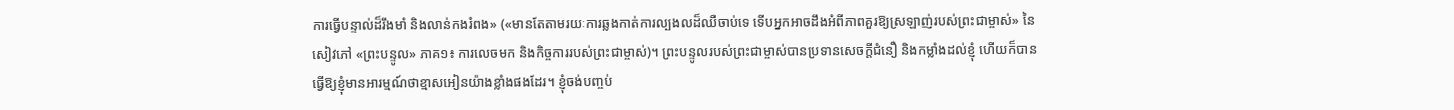ការធ្វើបន្ទាល់ដ៏រឹងមាំ និងលាន់កងរំពង» («មានតែតាមរយៈការឆ្លងកាត់ការល្បងលដ៏ឈឺចាប់ទេ ទើបអ្នកអាចដឹងអំពីភាពគួរឱ្យស្រឡាញ់របស់ព្រះជាម្ចាស់» នៃសៀវភៅ «ព្រះបន្ទូល» ភាគ១៖ ការលេចមក និងកិច្ចការរបស់ព្រះជាម្ចាស់)។ ព្រះបន្ទូលរបស់ព្រះជាម្ចាស់បានប្រទានសេចក្ដីជំនឿ និងកម្លាំងដល់ខ្ញុំ ហើយក៏បានធ្វើឱ្យខ្ញុំមានអារម្មណ៍ថាខ្មាសអៀនយ៉ាងខ្លាំងផងដែរ។ ខ្ញុំចង់បញ្ចប់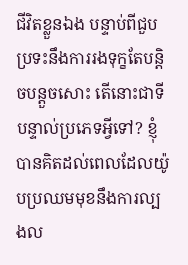ជីវិតខ្លួនឯង បន្ទាប់ពីជួបប្រទះនឹងការរងទុក្ខតែបន្តិចបន្តួចសោះ តើនោះជាទីបន្ទាល់ប្រភេទអ្វីទៅ? ខ្ញុំបានគិតដល់ពេលដែលយ៉ូបប្រឈមមុខនឹងការល្បងល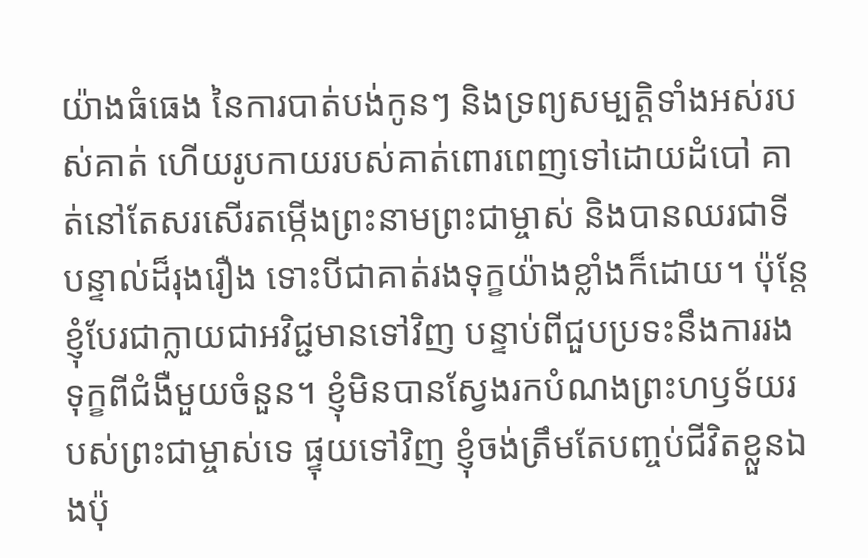យ៉ាងធំធេង នៃការបាត់បង់កូនៗ និងទ្រព្យសម្បត្តិទាំងអស់របស់គាត់ ហើយរូបកាយរបស់គាត់ពោរពេញទៅដោយដំបៅ គាត់នៅតែសរសើរតម្កើងព្រះនាមព្រះជាម្ចាស់ និងបានឈរជាទីបន្ទាល់ដ៏រុងរឿង ទោះបីជាគាត់រងទុក្ខយ៉ាងខ្លាំងក៏ដោយ។ ប៉ុន្តែ ខ្ញុំបែរជាក្លាយជាអវិជ្ជមានទៅវិញ បន្ទាប់ពីជួបប្រទះនឹងការរងទុក្ខពីជំងឺមួយចំនួន។ ខ្ញុំមិនបានស្វែងរកបំណងព្រះហឫទ័យរបស់ព្រះជាម្ចាស់ទេ ផ្ទុយទៅវិញ ខ្ញុំចង់ត្រឹមតែបញ្ចប់ជីវិតខ្លួនឯងប៉ុ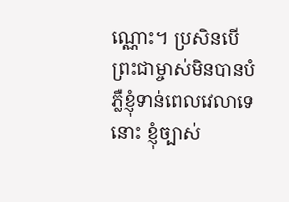ណ្ណោះ។ ប្រសិនបើព្រះជាម្ចាស់មិនបានបំភ្លឺខ្ញុំទាន់ពេលវេលាទេនោះ ខ្ញុំច្បាស់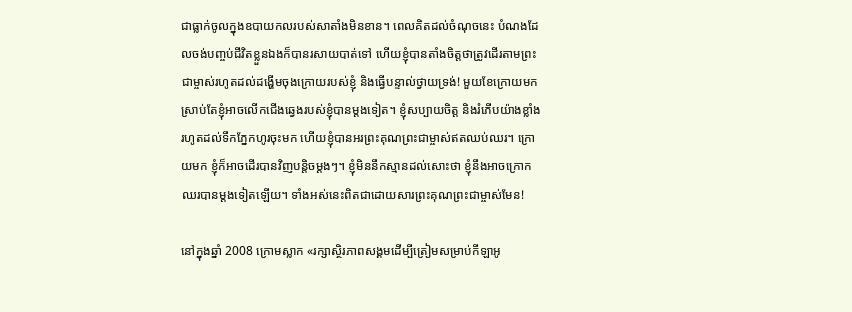ជាធ្លាក់ចូលក្នុងឧបាយកលរបស់សាតាំងមិនខាន។ ពេលគិតដល់ចំណុចនេះ បំណងដែលចង់បញ្ចប់ជីវិតខ្លួនឯងក៏បានរសាយបាត់ទៅ ហើយខ្ញុំបានតាំងចិត្តថាត្រូវដើរតាមព្រះជាម្ចាស់រហូតដល់ដង្ហើមចុងក្រោយរបស់ខ្ញុំ និងធ្វើបន្ទាល់ថ្វាយទ្រង់! មួយខែក្រោយមក ស្រាប់តែខ្ញុំអាចលើកជើងឆ្វេងរបស់ខ្ញុំបានម្ដងទៀត។ ខ្ញុំសប្បាយចិត្ត និងរំភើបយ៉ាងខ្លាំង រហូតដល់ទឹកភ្នែកហូរចុះមក ហើយខ្ញុំបានអរព្រះគុណព្រះជាម្ចាស់ឥតឈប់ឈរ។ ក្រោយមក ខ្ញុំក៏អាចដើរបានវិញបន្តិចម្ដងៗ។ ខ្ញុំមិននឹកស្មានដល់សោះថា ខ្ញុំនឹងអាចក្រោកឈរបានម្ដងទៀតឡើយ។ ទាំងអស់នេះពិតជាដោយសារព្រះគុណព្រះជាម្ចាស់មែន!

នៅក្នុងឆ្នាំ 2008 ក្រោមស្លាក «រក្សាស្ថិរភាពសង្គមដើម្បីត្រៀមសម្រាប់កីឡាអូ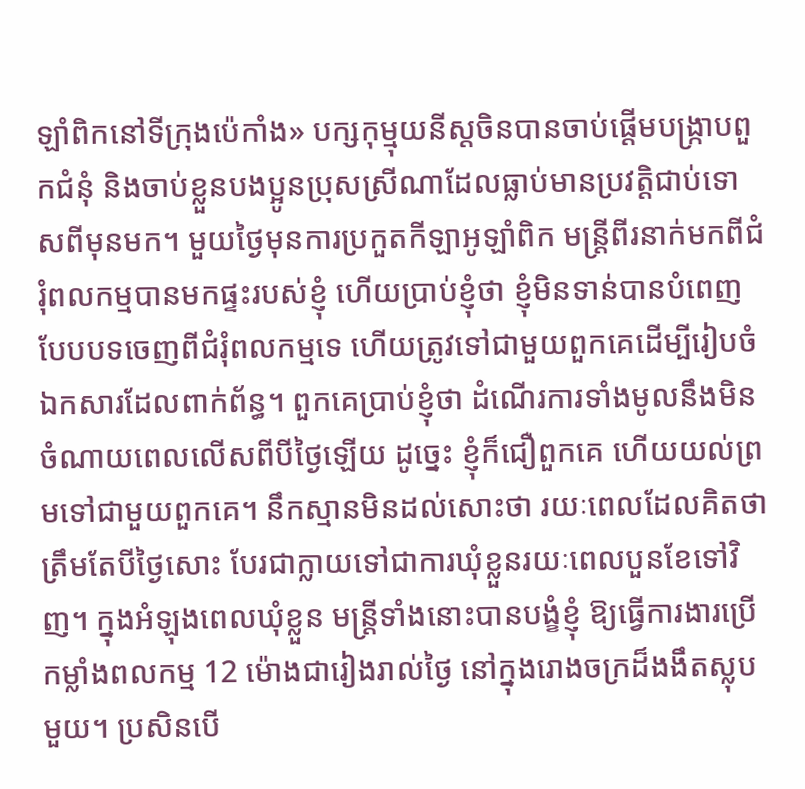ឡាំពិកនៅទីក្រុងប៉េកាំង» បក្សកុម្មុយនីស្តចិនបានចាប់ផ្ដើមបង្ក្រាបពួកជំនុំ និងចាប់ខ្លួនបងប្អូនប្រុសស្រីណាដែលធ្លាប់មានប្រវត្តិជាប់ទោសពីមុនមក។ មួយថ្ងៃមុនការប្រកួតកីឡាអូឡាំពិក មន្ត្រីពីរនាក់មកពីជំរុំពលកម្មបានមកផ្ទះរបស់ខ្ញុំ ហើយប្រាប់ខ្ញុំថា ខ្ញុំមិនទាន់បានបំពេញបែបបទចេញពីជំរុំពលកម្មទេ ហើយត្រូវទៅជាមួយពួកគេដើម្បីរៀបចំឯកសារដែលពាក់ព័ន្ធ។ ពួកគេប្រាប់ខ្ញុំថា ដំណើរការទាំងមូលនឹងមិនចំណាយពេលលើសពីបីថ្ងៃឡើយ ដូច្នេះ ខ្ញុំក៏ជឿពួកគេ ហើយយល់ព្រមទៅជាមួយពួកគេ។ នឹកស្មានមិនដល់សោះថា រយៈពេលដែលគិតថាត្រឹមតែបីថ្ងៃសោះ បែរជាក្លាយទៅជាការឃុំខ្លួនរយៈពេលបួនខែទៅវិញ។ ក្នុងអំឡុងពេលឃុំខ្លួន មន្ត្រីទាំងនោះបានបង្ខំខ្ញុំ ឱ្យធ្វើការងារប្រើកម្លាំងពលកម្ម 12 ម៉ោងជារៀងរាល់ថ្ងៃ នៅក្នុងរោងចក្រដ៏ងងឹតស្លុបមួយ។ ប្រសិនបើ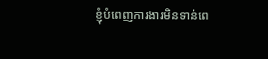ខ្ញុំបំពេញការងារមិនទាន់ពេ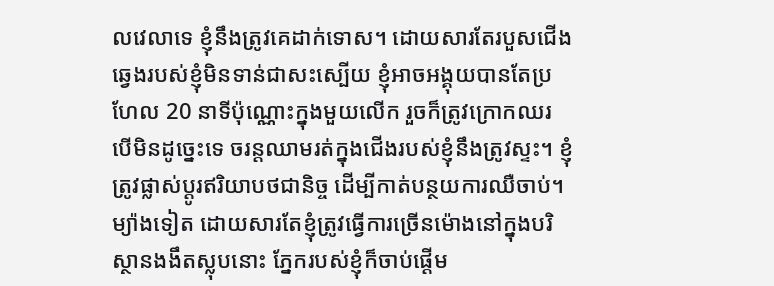លវេលាទេ ខ្ញុំនឹងត្រូវគេដាក់ទោស។ ដោយសារតែរបួសជើងឆ្វេងរបស់ខ្ញុំមិនទាន់ជាសះស្បើយ ខ្ញុំអាចអង្គុយបានតែប្រហែល 20 នាទីប៉ុណ្ណោះក្នុងមួយលើក រួចក៏ត្រូវក្រោកឈរ បើមិនដូច្នេះទេ ចរន្តឈាមរត់ក្នុងជើងរបស់ខ្ញុំនឹងត្រូវស្ទះ។ ខ្ញុំត្រូវផ្លាស់ប្ដូរឥរិយាបថជានិច្ច ដើម្បីកាត់បន្ថយការឈឺចាប់។ ម្យ៉ាងទៀត ដោយសារតែខ្ញុំត្រូវធ្វើការច្រើនម៉ោងនៅក្នុងបរិស្ថានងងឹតស្លុបនោះ ភ្នែករបស់ខ្ញុំក៏ចាប់ផ្ដើម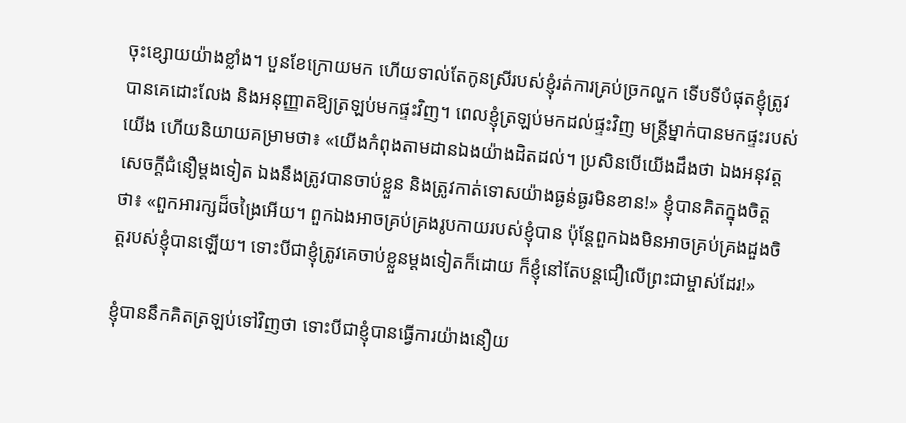ចុះខ្សោយយ៉ាងខ្លាំង។ បួនខែក្រោយមក ហើយទាល់តែកូនស្រីរបស់ខ្ញុំរត់ការគ្រប់ច្រកល្ហក ទើបទីបំផុតខ្ញុំត្រូវបានគេដោះលែង និងអនុញ្ញាតឱ្យត្រឡប់មកផ្ទះវិញ។ ពេលខ្ញុំត្រឡប់មកដល់ផ្ទះវិញ មន្ត្រីម្នាក់បានមកផ្ទះរបស់យើង ហើយនិយាយគម្រាមថា៖ «យើងកំពុងតាមដានឯងយ៉ាងដិតដល់។ ប្រសិនបើយើងដឹងថា ឯងអនុវត្តសេចក្ដីជំនឿម្តងទៀត ឯងនឹងត្រូវបានចាប់ខ្លួន និងត្រូវកាត់ទោសយ៉ាងធ្ងន់ធ្ងរមិនខាន!» ខ្ញុំបានគិតក្នុងចិត្តថា៖ «ពួកអារក្សដ៏ចង្រៃអើយ។ ពួកឯងអាចគ្រប់គ្រងរូបកាយរបស់ខ្ញុំបាន ប៉ុន្តែពួកឯងមិនអាចគ្រប់គ្រងដួងចិត្តរបស់ខ្ញុំបានឡើយ។ ទោះបីជាខ្ញុំត្រូវគេចាប់ខ្លួនម្ដងទៀតក៏ដោយ ក៏ខ្ញុំនៅតែបន្តជឿលើព្រះជាម្ចាស់ដែរ!»

ខ្ញុំបាននឹកគិតត្រឡប់ទៅវិញថា ទោះបីជាខ្ញុំបានធ្វើការយ៉ាងនឿយ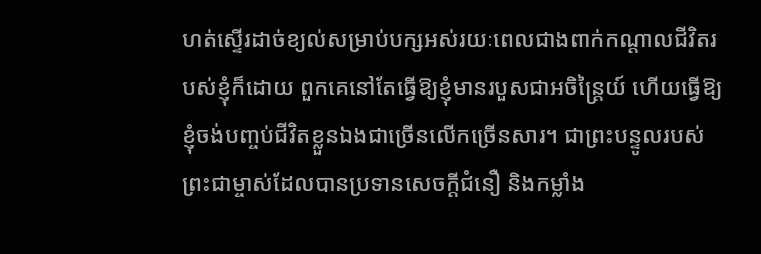ហត់ស្ទើរដាច់ខ្យល់សម្រាប់បក្សអស់រយៈពេលជាងពាក់កណ្ដាលជីវិតរបស់ខ្ញុំក៏ដោយ ពួកគេនៅតែធ្វើឱ្យខ្ញុំមានរបួសជាអចិន្ត្រៃយ៍ ហើយធ្វើឱ្យខ្ញុំចង់បញ្ចប់ជីវិតខ្លួនឯងជាច្រើនលើកច្រើនសារ។ ជាព្រះបន្ទូលរបស់ព្រះជាម្ចាស់ដែលបានប្រទានសេចក្ដីជំនឿ និងកម្លាំង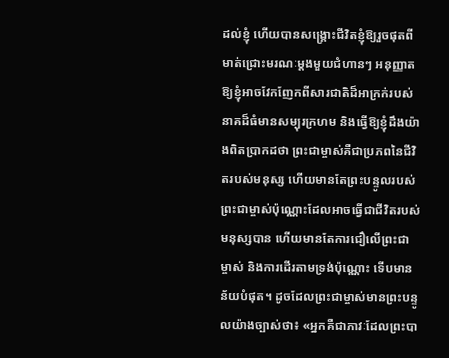ដល់ខ្ញុំ ហើយបានសង្គ្រោះជីវិតខ្ញុំឱ្យរួចផុតពីមាត់ជ្រោះមរណៈម្ដងមួយជំហានៗ អនុញ្ញាតឱ្យខ្ញុំអាចវែកញែកពីសារជាតិដ៏អាក្រក់របស់នាគដ៏ធំមានសម្បុរក្រហម និងធ្វើឱ្យខ្ញុំដឹងយ៉ាងពិតប្រាកដថា ព្រះជាម្ចាស់គឺជាប្រភពនៃជីវិតរបស់មនុស្ស ហើយមានតែព្រះបន្ទូលរបស់ព្រះជាម្ចាស់ប៉ុណ្ណោះដែលអាចធ្វើជាជីវិតរបស់មនុស្សបាន ហើយមានតែការជឿលើព្រះជាម្ចាស់ និងការដើរតាមទ្រង់ប៉ុណ្ណោះ ទើបមានន័យបំផុត។ ដូចដែលព្រះជាម្ចាស់មានព្រះបន្ទូលយ៉ាងច្បាស់ថា៖ «អ្នកគឺជាភាវៈដែលព្រះបា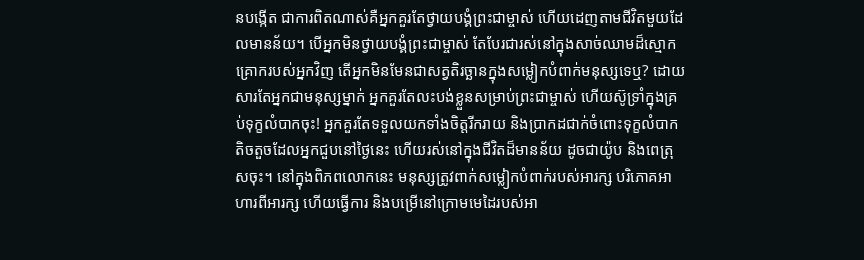នបង្កើត ជាការពិតណាស់គឺអ្នកគួរតែថ្វាយបង្គំព្រះជាម្ចាស់ ហើយដេញតាមជីវិតមួយដែលមានន័យ។ បើអ្នកមិនថ្វាយបង្គំព្រះជាម្ចាស់ តែបែរជារស់នៅក្នុងសាច់ឈាមដ៏ស្មោកគ្រោករបស់អ្នកវិញ តើអ្នកមិនមែនជាសត្វតិរច្ឆានក្នុងសម្លៀកបំពាក់មនុស្សទេឬ? ដោយសារតែអ្នកជាមនុស្សម្នាក់ អ្នកគួរតែលះបង់ខ្លួនសម្រាប់ព្រះជាម្ចាស់ ហើយស៊ូទ្រាំក្នុងគ្រប់ទុក្ខលំបាកចុះ! អ្នកគួរតែទទួលយកទាំងចិត្តរីករាយ និងប្រាកដជាក់ចំពោះទុក្ខលំបាកតិចតួចដែលអ្នកជួបនៅថ្ងៃនេះ ហើយរស់នៅក្នុងជីវិតដ៏មានន័យ ដូចជាយ៉ូប និងពេត្រុសចុះ។ នៅក្នុងពិភពលោកនេះ មនុស្សត្រូវពាក់សម្លៀកបំពាក់របស់អារក្ស បរិភោគអាហារពីអារក្ស ហើយធ្វើការ និងបម្រើនៅក្រោមមេដៃរបស់អា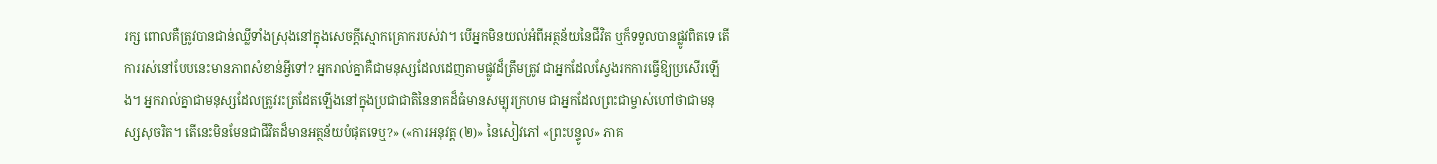រក្ស ពោលគឺត្រូវបានជាន់ឈ្លីទាំងស្រុងនៅក្នុងសេចក្តីស្មោកគ្រោករបស់វា។ បើអ្នកមិនយល់អំពីអត្ថន័យនៃជីវិត ឬក៏ទទួលបានផ្លូវពិតទេ តើការរស់នៅបែបនេះមានភាពសំខាន់អ្វីទៅ? អ្នករាល់គ្នាគឺជាមនុស្សដែលដេញតាមផ្លូវដ៏ត្រឹមត្រូវ ជាអ្នកដែលស្វែងរកការធ្វើឱ្យប្រសើរឡើង។ អ្នករាល់គ្នាជាមនុស្សដែលត្រូវរះត្រដែតឡើងនៅក្នុងប្រជាជាតិនៃនាគដ៏ធំមានសម្បុរក្រហម ជាអ្នកដែលព្រះជាម្ចាស់ហៅថាជាមនុស្សសុចរិត។ តើនេះមិនមែនជាជីវិតដ៏មានអត្ថន័យបំផុតទេឬ?» («ការអនុវត្ត (២)» នៃសៀវភៅ «ព្រះបន្ទូល» ភាគ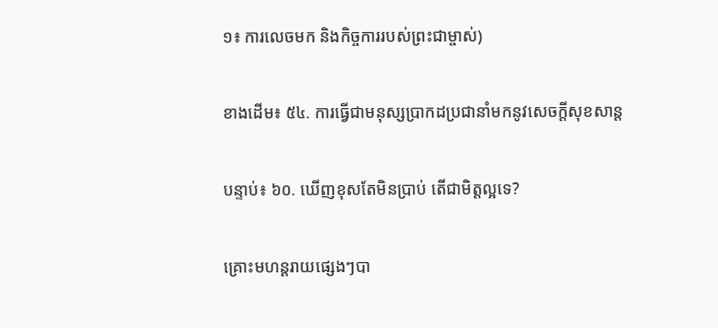១៖ ការលេចមក និងកិច្ចការរបស់ព្រះជាម្ចាស់)

ខាងដើម៖ ៥៤. ការធ្វើជាមនុស្សប្រាកដប្រជានាំមកនូវសេចក្ដីសុខសាន្ត

បន្ទាប់៖ ៦០. ឃើញខុសតែមិនប្រាប់ តើជាមិត្តល្អទេ?

គ្រោះមហន្តរាយផ្សេងៗបា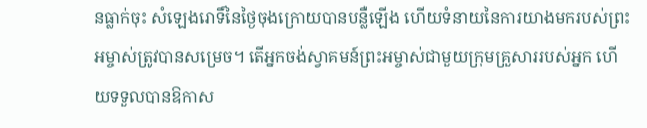នធ្លាក់ចុះ សំឡេងរោទិ៍នៃថ្ងៃចុងក្រោយបានបន្លឺឡើង ហើយទំនាយនៃការយាងមករបស់ព្រះអម្ចាស់ត្រូវបានសម្រេច។ តើអ្នកចង់ស្វាគមន៍ព្រះអម្ចាស់ជាមួយក្រុមគ្រួសាររបស់អ្នក ហើយទទួលបានឱកាស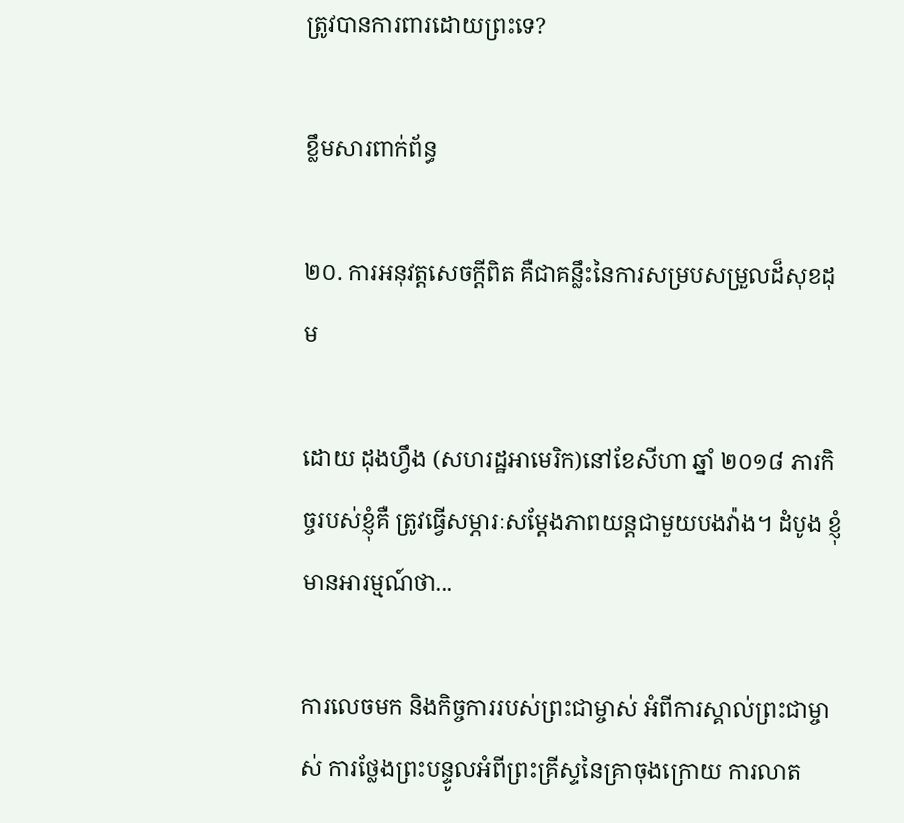ត្រូវបានការពារដោយព្រះទេ?

ខ្លឹមសារពាក់ព័ន្ធ

២០. ការអនុវត្តសេចក្ដីពិត គឺជាគន្លឹះនៃការសម្របសម្រួលដ៏សុខដុម

ដោយ ដុងហ្វឹង (សហរដ្ឋអាមេរិក)នៅខែសីហា ឆ្នាំ ២០១៨ ភារកិច្ចរបស់ខ្ញុំគឺ ត្រូវធ្វើសម្ភារៈសម្ដែងភាពយន្តជាមួយបងវ៉ាង។ ដំបូង ខ្ញុំមានអារម្មណ៍ថា...

ការលេចមក និងកិច្ចការរបស់ព្រះជាម្ចាស់ អំពីការស្គាល់ព្រះជាម្ចាស់ ការថ្លែងព្រះបន្ទូលអំពីព្រះគ្រីស្ទនៃគ្រាចុងក្រោយ ការលាត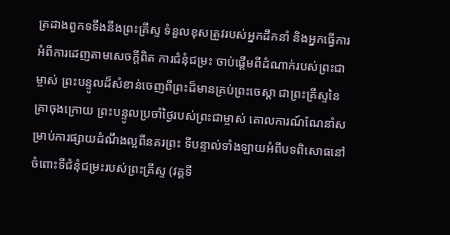ត្រដាងពួកទទឹងនឹងព្រះគ្រីស្ទ ទំនួលខុសត្រូវរបស់អ្នកដឹកនាំ និងអ្នកធ្វើការ អំពីការដេញតាមសេចក្តីពិត ការជំនុំជម្រះ ចាប់ផ្ដើមពីដំណាក់របស់ព្រះជាម្ចាស់ ព្រះបន្ទូលដ៏សំខាន់ចេញពីព្រះដ៏មានគ្រប់ព្រះចេស្ដា ជាព្រះគ្រីស្ទនៃគ្រាចុងក្រោយ ព្រះបន្ទូលប្រចាំថ្ងៃរបស់ព្រះជាម្ចាស់ គោលការណ៍ណែនាំសម្រាប់ការផ្សាយដំណឹងល្អពីនគរព្រះ ទីបន្ទាល់ទាំងឡាយអំពីបទពិសោធនៅចំពោះទីជំនុំជម្រះរបស់ព្រះគ្រីស្ទ (វគ្គទី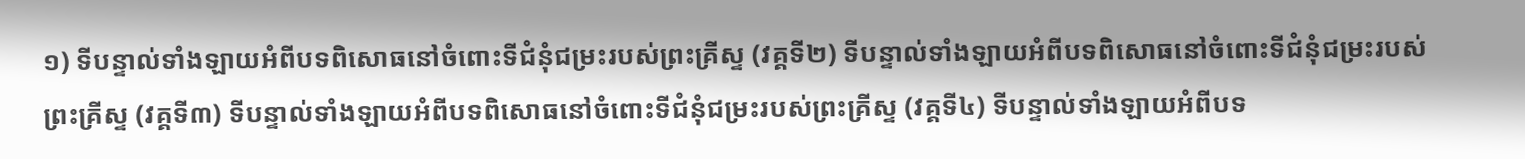១) ទីបន្ទាល់ទាំងឡាយអំពីបទពិសោធនៅចំពោះទីជំនុំជម្រះរបស់ព្រះគ្រីស្ទ (វគ្គទី២) ទីបន្ទាល់ទាំងឡាយអំពីបទពិសោធនៅចំពោះទីជំនុំជម្រះរបស់ព្រះគ្រីស្ទ (វគ្គទី៣) ទីបន្ទាល់ទាំងឡាយអំពីបទពិសោធនៅចំពោះទីជំនុំជម្រះរបស់ព្រះគ្រីស្ទ (វគ្គទី៤) ទីបន្ទាល់ទាំងឡាយអំពីបទ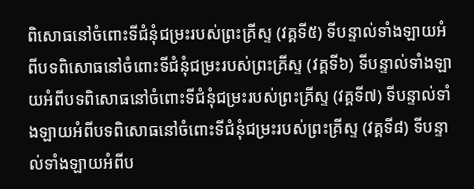ពិសោធនៅចំពោះទីជំនុំជម្រះរបស់ព្រះគ្រីស្ទ (វគ្គទី៥) ទីបន្ទាល់ទាំងឡាយអំពីបទពិសោធនៅចំពោះទីជំនុំជម្រះរបស់ព្រះគ្រីស្ទ (វគ្គទី៦) ទីបន្ទាល់ទាំងឡាយអំពីបទពិសោធនៅចំពោះទីជំនុំជម្រះរបស់ព្រះគ្រីស្ទ (វគ្គទី៧) ទីបន្ទាល់ទាំងឡាយអំពីបទពិសោធនៅចំពោះទីជំនុំជម្រះរបស់ព្រះគ្រីស្ទ (វគ្គទី៨) ទីបន្ទាល់ទាំងឡាយអំពីប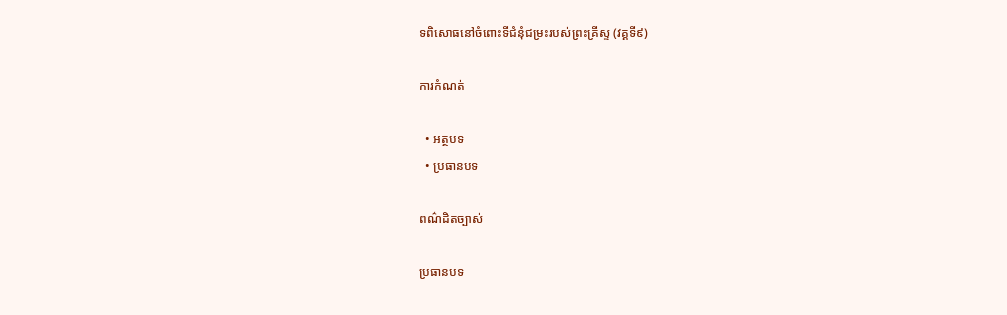ទពិសោធនៅចំពោះទីជំនុំជម្រះរបស់ព្រះគ្រីស្ទ (វគ្គទី៩)

ការកំណត់

  • អត្ថបទ
  • ប្រធានបទ

ពណ៌ដិតច្បាស់

ប្រធានបទ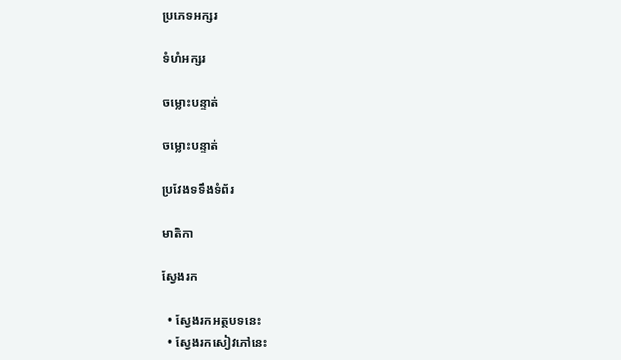ប្រភេទអក្សរ

ទំហំអក្សរ

ចម្លោះបន្ទាត់

ចម្លោះបន្ទាត់

ប្រវែងទទឹងទំព័រ

មាតិកា

ស្វែងរក

  • ស្វែងរកអត្ថបទនេះ
  • ស្វែងរកសៀវភៅនេះ